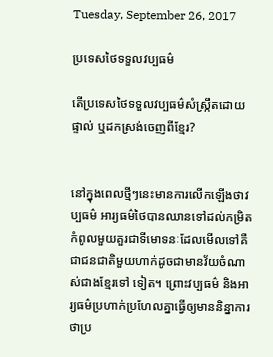Tuesday, September 26, 2017

ប្រទេសថៃទទួលវប្បធម៌

តើប្រទេសថៃទទួលវប្បធម៌សំស្ក្រឹតដោយផ្ទាល់ ឬដកស្រង់ចេញពីខ្មែរ?


នៅក្នុងពេលថ្មីៗនេះមានការលើកឡើងថាវប្បធម៌ អារ្យធម៌ថៃបានឈានទៅដល់កម្រិតកំពូលមួយគួរជាទីមោទនៈដែលមើលទៅគឺជាជនជាតិមួយហាក់ដូចជាមានវ័យចំណាស់ជាងខ្មែរទៅ ទៀត។ ព្រោះវប្បធម៌ និងអារ្យធម៌ប្រហាក់ប្រហែលគ្នាធ្វើឲ្យមាននិន្នាការថាប្រ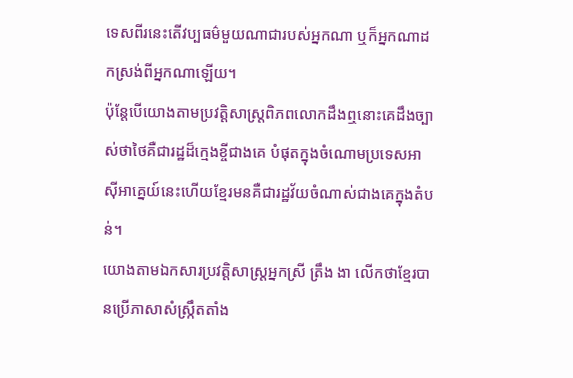ទេសពីរនេះតើវប្បធម៌មួយណាជារបស់អ្នកណា ឬក៏អ្នកណាដកស្រង់ពីអ្នកណាឡើយ។
ប៉ុន្តែបើយោងតាមប្រវត្តិសាស្ត្រពិភពលោកដឹងឮនោះគេដឹងច្បាស់ថាថៃគឺជារដ្ឋដ៏ក្មេងខ្ចីជាងគេ បំផុតក្នុងចំណោមប្រទេសអាស៊ីអាគ្នេយ៍នេះហើយខ្មែរមនគឺជារដ្ឋវ័យចំណាស់ជាងគេក្នុងតំបន់។
យោងតាមឯកសារប្រវត្តិសាស្ត្រអ្នកស្រី ត្រឹង ងា លើកថាខ្មែរបានប្រើភាសាសំស្ក្រឹតតាំង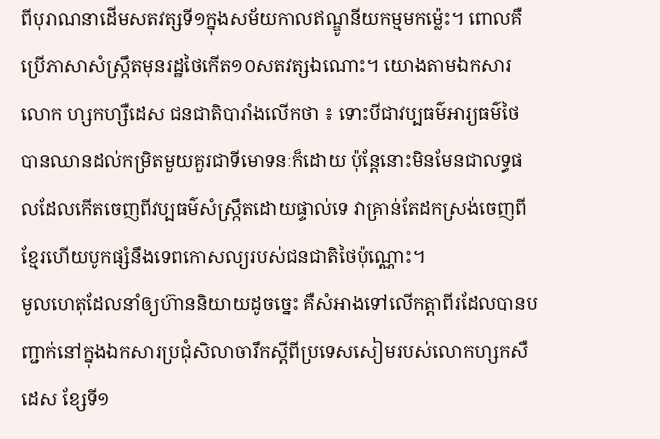ពីបុរាណនាដើមសតវត្សទី១ក្នុងសម័យកាលឥណ្ឌូនីយកម្មមកម្ល៉េះ។ ពោលគឺប្រើភាសាសំស្ក្រឹតមុនរដ្ឋថៃកើត១០សតវត្សឯណោះ។ យោងតាមឯកសារលោក ហ្សកហ្សឺដេស ជនជាតិបារាំងលើកថា ៖ ទោះបីជាវប្បធម៌អារ្យធម៌ថៃ បានឈានដល់កម្រិតមួយគួរជាទីមោទនៈក៏ដោយ ប៉ុន្តែនោះមិនមែនជាលទ្ធផលដែលកើតចេញពីវប្បធម៌សំស្ក្រឹតដោយផ្ទាល់ទេ វាគ្រាន់តែដកស្រង់ចេញពីខ្មែរហើយបូកផ្សំនឹងទេពកោសល្យរបស់ជនជាតិថៃប៉ុណ្ណោះ។
មូលហេតុដែលនាំឲ្យហ៊ាននិយាយដូចច្នេះ គឺសំអាងទៅលើកត្តាពីរដែលបានបញ្ជាក់នៅក្នុងឯកសារប្រជុំសិលាចារឹកស្តីពីប្រទេសសៀមរបស់លោកហ្សកសឺដេស ខ្សែទី១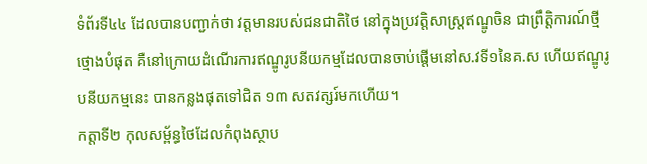ទំព័រទី៤៤ ដែលបានបញ្ជាក់ថា វត្តមានរបស់ជនជាតិថៃ នៅក្នុងប្រវត្តិសាស្ត្រឥណ្ឌូចិន ជាព្រឹត្តិការណ៍ថ្មីថ្មោងបំផុត គឺនៅក្រោយដំណើរការឥណ្ឌូរូបនីយកម្មដែលបានចាប់ផ្តើមនៅស.វទី១នៃគ.ស ហើយឥណ្ឌូរូបនីយកម្មនេះ បានកន្លងផុតទៅជិត ១៣ សតវត្សរ៍មកហើយ។
កត្តាទី២ កុលសម្ព័ន្ធថៃដែលកំពុងស្ថាប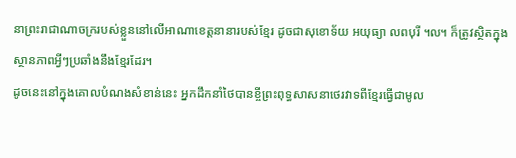នាព្រះរាជាណាចក្ររបស់ខ្លួននៅលើអាណាខេត្តនានារបស់ខ្មែរ ដូចជាសុខោទ័យ អយុធ្យា លពបុរី ៘ ក៏ត្រូវស្ថិតក្នុងស្ថានភាពអ្វីៗប្រឆាំងនឹងខ្មែរដែរ។
ដូចនេះនៅក្នុងគោលបំណងសំខាន់នេះ អ្នកដឹកនាំថៃបានខ្ចីព្រះពុទ្ធសាសនាថេរវាទពីខ្មែរធ្វើជាមូល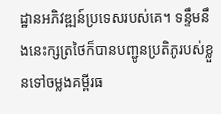ដ្ឋានអភិវឌ្ឍន៍ប្រទេសរបស់គេ។ ទន្ទឹមនឹងនេះក្សត្រថៃក៏បានបញ្ជូនប្រតិភូរបស់ខ្លួនទៅចម្លងគម្ពីរធ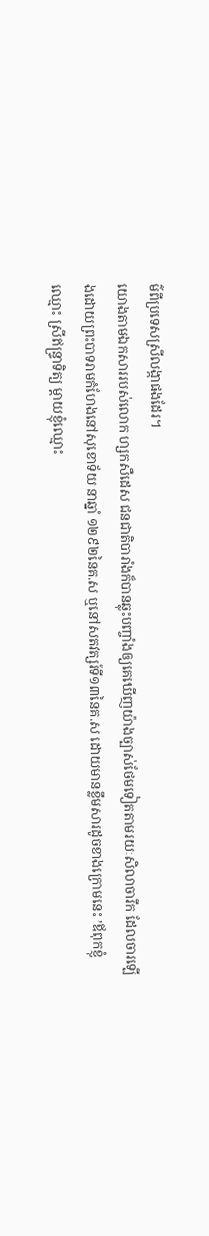ម៌ពីប្រទេសស្រីលង្កាផងដែរ។
យោងតាមឯកសាររបស់លោក ហ្សកសឺដេស ជនជាតិបារាំងក៏បានឆ្លុះបញ្ចាំងឲ្យគេឃើញយ៉ាងច្បាស់ថែមទៀតតាមរយៈសិលាចារឹក ដែលចារឡើងដោយព្រះបាទរាមកំហែងនៅសុខោទ័យ នាឆ្នាំ ១២៩២នៃគ.ស ឬនៅសតវត្សរ៍ទី១៣នៃគ.ស ដោយមានខ្លឹមសារដូចខាងក្រោមនេះ ’ឪពុកខ្ញុំឈ្មោះ ស្រីឥន្ទ្រាទិត្យ ម្តាយខ្ញុំឈ្មោះ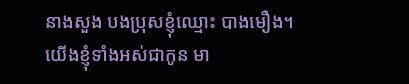នាងសួង បងប្រុសខ្ញុំឈ្មោះ បាងមឿង។
យើងខ្ញុំទាំងអស់ជាកូន មា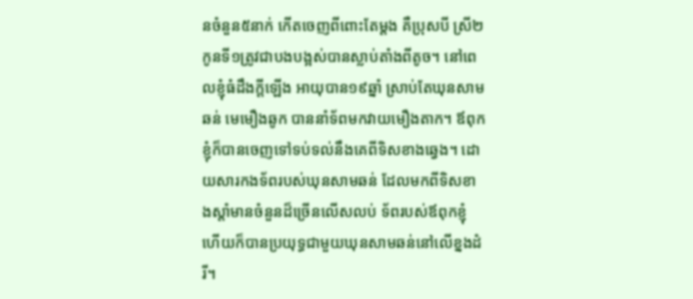នចំនួន៥នាក់ កើតចេញពីពោះតែម្តង គឺប្រុសបី ស្រី២ កូនទី១ត្រូវជាបងបង្អស់បានស្លាប់តាំងពីតូច។ នៅពេលខ្ញុំធំដឹងក្តីឡើង អាយុបាន១៩ឆ្នាំ ស្រាប់តែឃុនសាមឆន់ មេមឿងឆូក បាននាំទ័ពមកវាយមឿងតាក។ ឪពុកខ្ញុំក៏បានចេញទៅទប់ទល់នឹងគេពីទិសខាងឆ្វេង។ ដោយសារកងទ័ពរបស់ឃុនសាមឆន់ ដែលមកពីទិសខាងស្តាំមានចំនួនដ៏ច្រើនលើសលប់ ទ័ពរបស់ឪពុកខ្ញុំ ហើយក៏បានប្រយុទ្ធជាមួយឃុនសាមឆន់នៅលើខ្នងដំរី។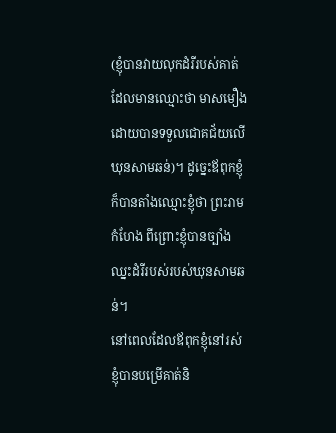(ខ្ញុំបានវាយលុកដំរីរបស់គាត់ដែលមានឈ្មោះថា មាសមឿង ដោយបានទទួលជោគជ័យលើ ឃុនសាមឆន់)។ ដូច្នេះឪពុកខ្ញុំក៏បានតាំងឈ្មោះខ្ញុំថា ព្រះរាមកំហែង ពីព្រោះខ្ញុំបានច្បាំងឈ្នះដំរីរបស់របស់ឃុនសាមឆន់។
នៅពេលដែលឪពុកខ្ញុំនៅរស់ ខ្ញុំបានបម្រើគាត់និ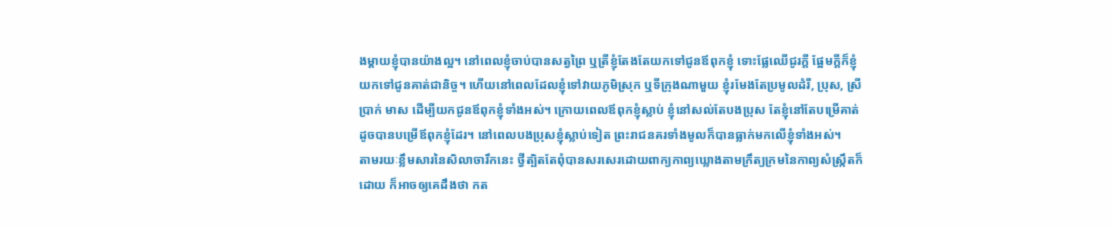ងម្តាយខ្ញុំបានយ៉ាងល្អ។ នៅពេលខ្ញុំចាប់បានសត្វព្រៃ ឬត្រីខ្ញុំតែងតែយកទៅជូនឪពុកខ្ញុំ ទោះផ្លែឈើជូរក្តី ផ្អែមក្តីក៏ខ្ញុំយកទៅជូនគាត់ជានិច្ច។ ហើយនៅពេលដែលខ្ញុំទៅវាយភូមិស្រុក ឬទីក្រុងណាមួយ ខ្ញុំរមែងតែប្រមូលដំរី, ប្រុស, ស្រី ប្រាក់ មាស ដើម្បីយកជូនឪពុកខ្ញុំទាំងអស់។ ក្រោយពេលឪពុកខ្ញុំស្លាប់ ខ្ញុំនៅសល់តែបងប្រុស តែខ្ញុំនៅតែបម្រើគាត់ដូចបានបម្រើឪពុកខ្ញុំដែរ។ នៅពេលបងប្រុសខ្ញុំស្លាប់ទៀត ព្រះរាជនគរទាំងមូលក៏បានធ្លាក់មកលើខ្ញុំទាំងអស់។
តាមរយៈខ្លឹមសារនៃសិលាចារឹកនេះ ថ្វីត្បិតតែពុំបានសរសេរដោយពាក្យកាព្យឃ្លោងតាមក្រឹត្យក្រមនៃកាព្យសំស្ក្រឹតក៏ដោយ ក៏អាចឲ្យគេដឹងថា កត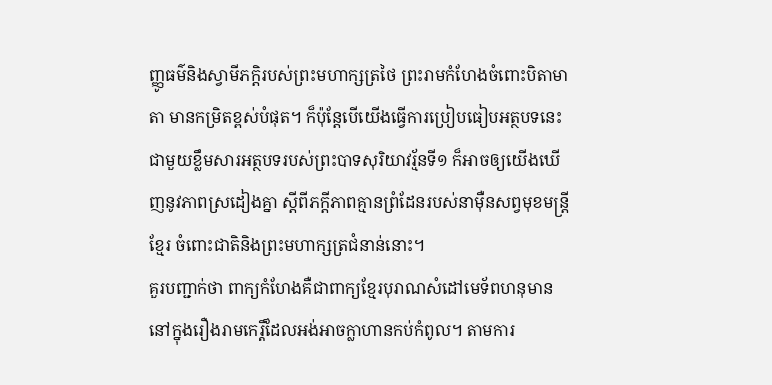ញ្ញូធម៌និងស្វាមីភក្តិរបស់ព្រះមហាក្សត្រថៃ ព្រះរាមកំហែងចំពោះបិតាមាតា មានកម្រិតខ្ពស់បំផុត។ ក៏ប៉ុន្តែបើយើងធ្វើការប្រៀបធៀបអត្ថបទនេះជាមួយខ្លឹមសារអត្ថបទរបស់ព្រះបាទសុរិយាវរ្ម័នទី១ ក៏អាចឲ្យយើងឃើញនូវភាពស្រដៀងគ្នា ស្តីពីភក្តីភាពគ្មានព្រំដែនរបស់នាម៉ឺនសព្វមុខមន្ត្រីខ្មែរ ចំពោះជាតិនិងព្រះមហាក្សត្រជំនាន់នោះ។
គួរបញ្ជាក់ថា ពាក្យកំហែងគឺជាពាក្យខ្មែរបុរាណសំដៅមេទ័ពហនុមាន នៅក្នុងរឿងរាមកេរ្តិ៍ដែលអង់អាចក្លាហានកប់កំពូល។ តាមការ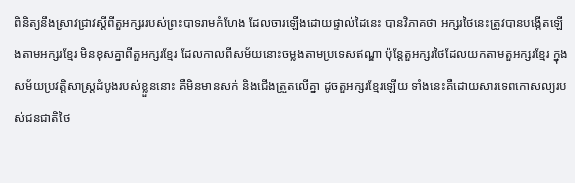ពិនិត្យនឹងស្រាវជ្រាវស្តីពីតួអក្សររបស់ព្រះបាទរាមកំហែង ដែលចារឡើងដោយផ្ទាល់ដៃនេះ បានវិភាគថា អក្សរថៃនេះត្រូវបានបង្កើតឡើងតាមអក្សរខ្មែរ មិនខុសគ្នាពីតួអក្សរខ្មែរ ដែលកាលពីសម័យនោះចម្លងតាមប្រទេសឥណ្ឌា ប៉ុន្តែតួអក្សរថៃដែលយកតាមតួអក្សរខ្មែរ ក្នុងសម័យប្រវត្តិសាស្ត្រដំបូងរបស់ខ្លួននោះ គឺមិនមានសក់ និងជើងត្រួតលើគ្នា ដូចតួអក្សរខ្មែរឡើយ ទាំងនេះគឺដោយសារទេពកោសល្យរបស់ជនជាតិថៃ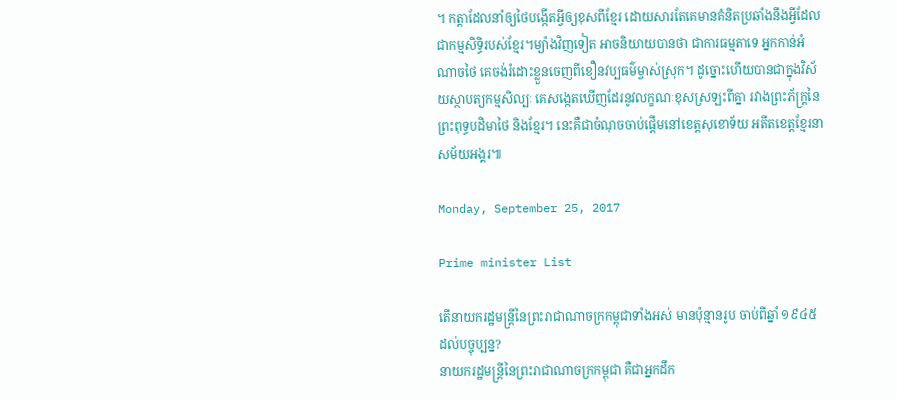។ កត្តាដែលនាំឲ្យថៃបង្កើតអ្វីឲ្យខុសពីខ្មែរ ដោយសារតែគេមានគំនិតប្រឆាំងនឹងអ្វីដែលជាកម្មសិទ្ធិរបស់ខ្មែរ។ម្យ៉ាងវិញទៀត អាចនិយាយបានថា ជាការធម្មតាទេ អ្នកកាន់អំណាចថៃ គេចង់រំដោះខ្លួនចេញពីខឿនវប្បធម៌ម្ចាស់ស្រុក។ ដូច្នោះហើយបានជាក្នុងវិស័យស្ថាបត្យកម្មសិល្បៈ គេសង្កេតឃើញដែរនូវលក្ខណៈខុសស្រឡះពីគ្នា រវាងព្រះភ័ក្ត្រនៃព្រះពុទ្ធបដិមាថៃ និងខ្មែរ។ នេះគឺជាចំណុចចាប់ផ្តើមនៅខេត្តសុខោទ័យ អតីតខេត្តខ្មែរនាសម័យអង្គរ៕

Monday, September 25, 2017

Prime minister List

តើនាយករដ្ឋមន្ត្រីនៃព្រះរាជាណាចក្រកម្ពុជាទាំងអស់ មានប៉ុន្មានរូប ចាប់ពីឆ្នាំ ១៩៤៥ ដល់បច្ចុប្បន្ន?
នាយករដ្ឋមន្ត្រីនៃព្រះរាជាណាចក្រកម្ពុជា គឺជាអ្នកដឹក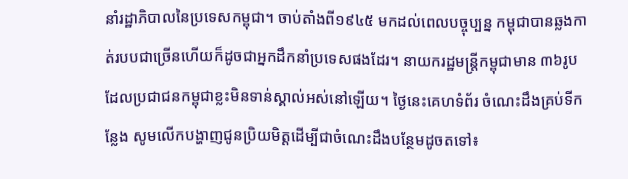នាំរដ្ឋាភិបាលនៃប្រទេសកម្ពុជា។ ចាប់តាំងពី១៩៤៥ មកដល់ពេលបច្ចុប្បន្ន កម្ពុជាបានឆ្លងកាត់របបជាច្រើនហើយក៏ដូចជាអ្នកដឹកនាំប្រទេសផងដែរ។ នាយករដ្ឋមន្ត្រីកម្ពុជាមាន ៣៦រូប ដែលប្រជាជនកម្ពុជាខ្លះមិនទាន់ស្គាល់អស់នៅឡើយ។ ថ្ងៃនេះគេហទំព័រ ចំណេះដឹងគ្រប់ទីកន្លែង សូមលើកបង្ហាញជូនប្រិយមិត្តដើម្បីជាចំណេះដឹងបន្ថែមដូចតទៅ៖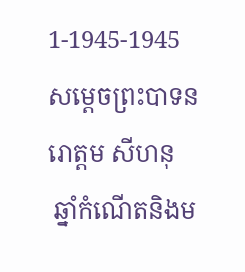1-1945-1945
សម្តេចព្រះបាទនរោត្ដម សីហនុ
 ឆ្នាំកំណើតនិងម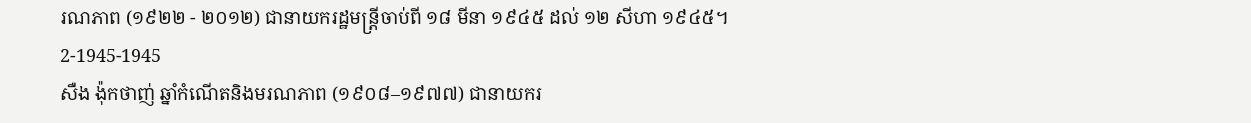រណភាព (១៩២២ - ២០១២) ជានាយករដ្ឋមន្ត្រីចាប់ពី ១៨ មីនា ១៩៤៥ ដល់ ១២ សីហា ១៩៤៥។
2-1945-1945
សឺង ង៉ុកថាញ់ ឆ្នាំកំណើតនិងមរណភាព (១៩០៨–១៩៧៧) ជានាយករ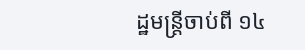ដ្ឋមន្ត្រីចាប់ពី ១៤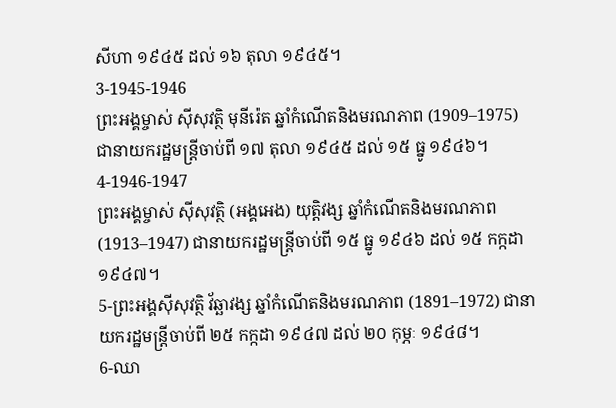សីហា ១៩៤៥ ដល់ ១៦ តុលា ១៩៤៥។
3-1945-1946
ព្រះអង្គម្ចាស់ ស៊ីសុវត្ថិ មុនីរ៉េត ឆ្នាំកំណើតនិងមរណភាព (1909–1975) ជានាយករដ្ឋមន្ត្រីចាប់ពី ១៧ តុលា ១៩៤៥ ដល់ ១៥ ធ្នូ ១៩៤៦។
4-1946-1947
ព្រះអង្គម្ចាស់ ស៊ីសុវត្ថិ (អង្គអេង) យុត្តិវង្ស ឆ្នាំកំណើតនិងមរណភាព (1913–1947) ជានាយករដ្ឋមន្ត្រីចាប់ពី ១៥ ធ្នូ ១៩៤៦ ដល់ ១៥ កក្កដា ១៩៤៧។
5-ព្រះអង្គស៊ីសុវត្ថិ វ័ឆ្ឆាវង្ស ឆ្នាំកំណើតនិងមរណភាព (1891–1972) ជានាយករដ្ឋមន្ត្រីចាប់ពី ២៥ កក្កដា ១៩៤៧ ដល់ ២០ កុម្ភៈ ១៩៤៨។
6-ឈា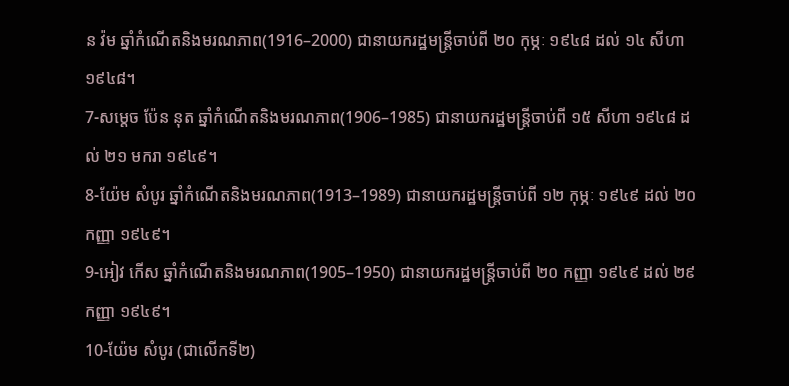ន វ៉ម ឆ្នាំកំណើតនិងមរណភាព(1916–2000) ជានាយករដ្ឋមន្ត្រីចាប់ពី ២០ កុម្ភៈ ១៩៤៨ ដល់ ១៤ សីហា ១៩៤៨។
7-សម្តេច ប៉ែន នុត ឆ្នាំកំណើតនិងមរណភាព(1906–1985) ជានាយករដ្ឋមន្ត្រីចាប់ពី ១៥ សីហា ១៩៤៨ ដល់ ២១ មករា ១៩៤៩។
8-យ៉ែម សំបូរ ឆ្នាំកំណើតនិងមរណភាព(1913–1989) ជានាយករដ្ឋមន្ត្រីចាប់ពី ១២ កុម្ភៈ ១៩៤៩ ដល់ ២០ កញ្ញា ១៩៤៩។
9-អៀវ កើស ឆ្នាំកំណើតនិងមរណភាព(1905–1950) ជានាយករដ្ឋមន្ត្រីចាប់ពី ២០ កញ្ញា ១៩៤៩ ដល់ ២៩ កញ្ញា ១៩៤៩។
10-យ៉ែម សំបូរ (ជាលើកទី២)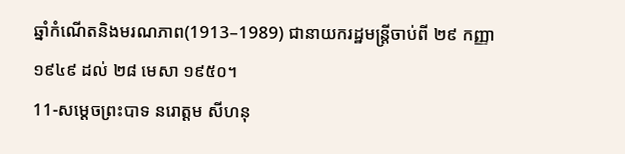ឆ្នាំកំណើតនិងមរណភាព(1913–1989) ជានាយករដ្ឋមន្ត្រីចាប់ពី ២៩ កញ្ញា ១៩៤៩ ដល់ ២៨ មេសា ១៩៥០។
11-សម្តេចព្រះបាទ នរោត្ដម សីហនុ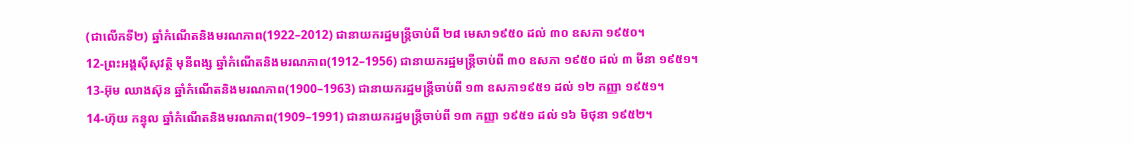(ជាលើកទី២) ឆ្នាំកំណើតនិងមរណភាព(1922–2012) ជានាយករដ្ឋមន្ត្រីចាប់ពី ២៨ មេសា១៩៥០ ដល់ ៣០ ឧសភា ១៩៥០។
12-ព្រះអង្គស៊ីសុវត្ថិ មុនីពង្ស ឆ្នាំកំណើតនិងមរណភាព(1912–1956) ជានាយករដ្ឋមន្ត្រីចាប់ពី ៣០ ឧសភា ១៩៥០ ដល់ ៣ មីនា ១៩៥១។
13-អ៊ុម ឈាងស៊ុន ឆ្នាំកំណើតនិងមរណភាព(1900–1963) ជានាយករដ្ឋមន្ត្រីចាប់ពី ១៣ ឧសភា១៩៥១ ដល់ ១២ កញ្ញា ១៩៥១។
14-ហ៊ុយ កន្ធុល ឆ្នាំកំណើតនិងមរណភាព(1909–1991) ជានាយករដ្ឋមន្ត្រីចាប់ពី ១៣ កញ្ញា ១៩៥១ ដល់ ១៦ មិថុនា ១៩៥២។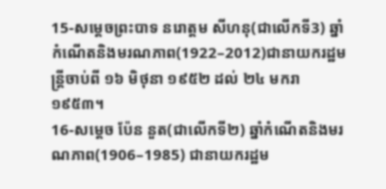15-សម្តេចព្រះបាទ នរោត្ដម សីហនុ(ជាលើកទី3) ឆ្នាំកំណើតនិងមរណភាព(1922–2012)ជានាយករដ្ឋមន្រ្តីចាប់ពី ១៦ មិថុនា ១៩៥២ ដល់ ២៤ មករា ១៩៥៣។
16-សម្តេច ប៉ែន នួត(ជាលើកទី២) ឆ្នាំកំណើតនិងមរណភាព(1906–1985) ជានាយករដ្ឋម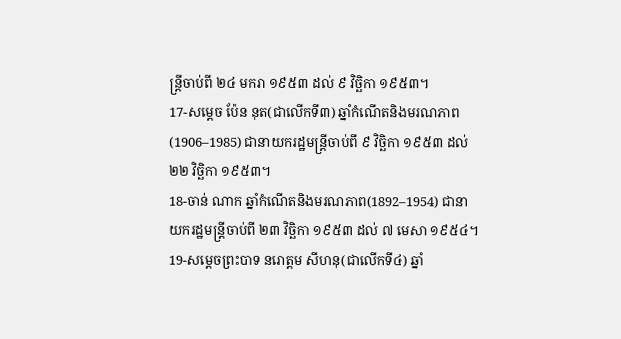ន្ត្រីចាប់ពី ២៤ មករា ១៩៥៣ ដល់ ៩ វិចិ្ឆកា ១៩៥៣។
17-សម្តេច ប៉ែន នុត(ជាលើកទី៣) ឆ្នាំកំណើតនិងមរណភាព(1906–1985) ជានាយករដ្ឋមន្ត្រីចាប់ពី ៩ វិចិ្ឆកា ១៩៥៣ ដល់ ២២ វិចិ្ឆកា ១៩៥៣។
18-ចាន់ ណាក ឆ្នាំកំណើតនិងមរណភាព(1892–1954) ជានាយករដ្ឋមន្ត្រីចាប់ពី ២៣ វិចិ្ឆកា ១៩៥៣ ដល់ ៧ មេសា ១៩៥៤។
19-សម្តេចព្រះបាទ នរោត្ដម សីហនុ(ជាលើកទី៤) ឆ្នាំ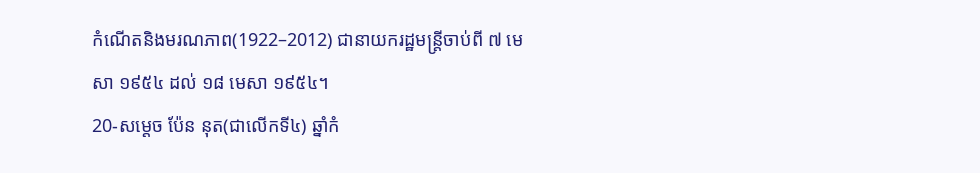កំណើតនិងមរណភាព(1922–2012) ជានាយករដ្ឋមន្ត្រីចាប់ពី ៧ មេសា ១៩៥៤ ដល់ ១៨ មេសា ១៩៥៤។
20-សម្តេច ប៉ែន នុត(ជាលើកទី៤) ឆ្នាំកំ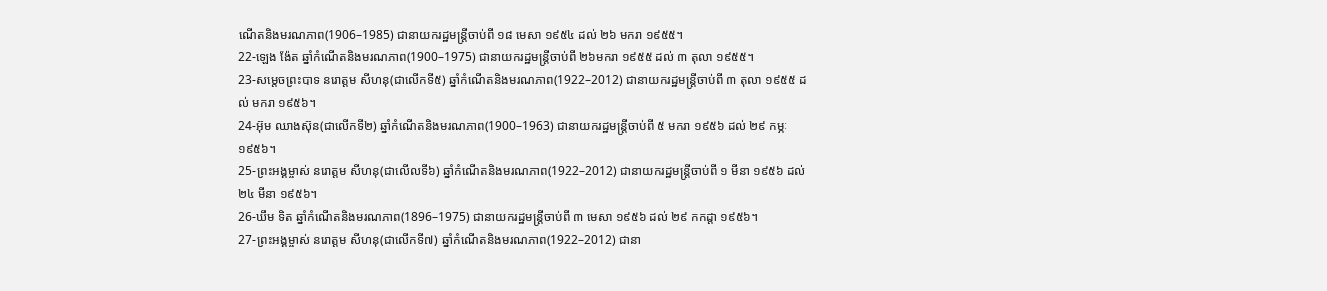ណើតនិងមរណភាព(1906–1985) ជានាយករដ្ឋមន្ត្រីចាប់ពី ១៨ មេសា ១៩៥៤ ដល់ ២៦ មករា ១៩៥៥។
22-ឡេង ង៉ែត ឆ្នាំកំណើតនិងមរណភាព(1900–1975) ជានាយករដ្ឋមន្ត្រីចាប់ពី ២៦មករា ១៩៥៥ ដល់ ៣ តុលា ១៩៥៥។
23-សម្តេចព្រះបាទ នរោត្ដម សីហនុ(ជាលើកទី៥) ឆ្នាំកំណើតនិងមរណភាព(1922–2012) ជានាយករដ្ឋមន្ត្រីចាប់ពី ៣ តុលា ១៩៥៥ ដល់ មករា ១៩៥៦។
24-អ៊ុម ឈាងស៊ុន(ជាលើកទី២) ឆ្នាំកំណើតនិងមរណភាព(1900–1963) ជានាយករដ្ឋមន្ត្រីចាប់ពី ៥ មករា ១៩៥៦ ដល់ ២៩ កម្ភៈ ១៩៥៦។
25-ព្រះអង្គម្ចាស់ នរោត្ដម សីហនុ(ជាលើលទី៦) ឆ្នាំកំណើតនិងមរណភាព(1922–2012) ជានាយករដ្ឋមន្ត្រីចាប់ពី ១ មីនា ១៩៥៦ ដល់ ២៤ មីនា ១៩៥៦។
26-ឃឹម ទិត ឆ្នាំកំណើតនិងមរណភាព(1896–1975) ជានាយករដ្ឋមន្ត្រីចាប់ពី ៣ មេសា ១៩៥៦ ដល់ ២៩ កកដ្ដា ១៩៥៦។
27-ព្រះអង្គម្ចាស់ នរោត្ដម សីហនុ(ជាលើកទី៧) ឆ្នាំកំណើតនិងមរណភាព(1922–2012) ជានា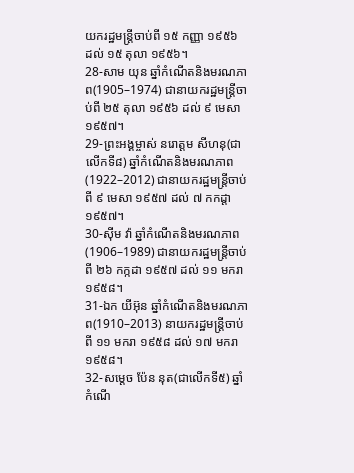យករដ្ឋមន្ត្រីចាប់ពី ១៥ កញ្ញា ១៩៥៦ ដល់ ១៥ តុលា ១៩៥៦។
28-សាម យុន ឆ្នាំកំណើតនិងមរណភាព(1905–1974) ជានាយករដ្ឋមន្ត្រីចាប់ពី ២៥ តុលា ១៩៥៦ ដល់ ៩ មេសា ១៩៥៧។
29-ព្រះអង្គម្ចាស់ នរោត្ដម សីហនុ(ជាលើកទី៨) ឆ្នាំកំណើតនិងមរណភាព(1922–2012) ជានាយករដ្ឋមន្ត្រីចាប់ពី ៩ មេសា ១៩៥៧ ដល់ ៧ កកដ្ដា ១៩៥៧។
30-ស៊ីម វ៉ា ឆ្នាំកំណើតនិងមរណភាព(1906–1989) ជានាយករដ្ឋមន្ត្រីចាប់ពី ២៦ កក្កដា ១៩៥៧ ដល់ ១១ មករា ១៩៥៨។
31-ឯក យីអ៊ុន ឆ្នាំកំណើតនិងមរណភាព(1910–2013) នាយករដ្ឋមន្ត្រីចាប់ពី ១១ មករា ១៩៥៨ ដល់ ១៧ មករា ១៩៥៨។
32-សម្តេច ប៉ែន នុត(ជាលើកទី៥) ឆ្នាំកំណើ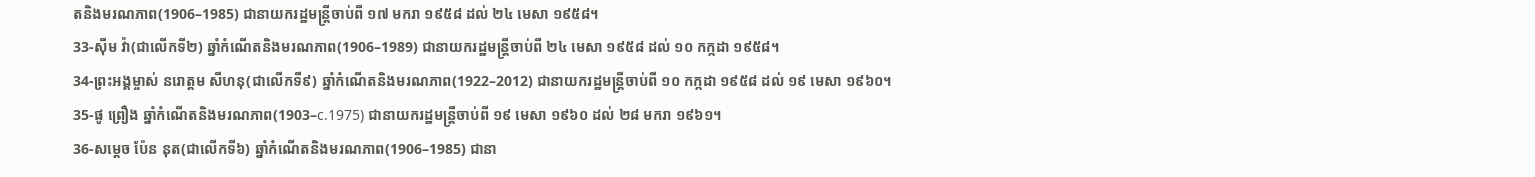តនិងមរណភាព(1906–1985) ជានាយករដ្ឋមន្ត្រីចាប់ពី ១៧ មករា ១៩៥៨ ដល់ ២៤ មេសា ១៩៥៨។
33-ស៊ីម វ៉ា(ជាលើកទី២) ឆ្នាំកំណើតនិងមរណភាព(1906–1989) ជានាយករដ្ឋមន្ត្រីចាប់ពី ២៤ មេសា ១៩៥៨ ដល់ ១០ កក្កដា ១៩៥៨។
34-ព្រះអង្គម្ចាស់ នរោត្ដម សីហនុ(ជាលើកទី៩) ឆ្នាំកំណើតនិងមរណភាព(1922–2012) ជានាយករដ្ឋមន្ត្រីចាប់ពី ១០ កក្កដា ១៩៥៨ ដល់ ១៩ មេសា ១៩៦០។
35-ផូ ព្រឿង ឆ្នាំកំណើតនិងមរណភាព(1903–c.1975) ជានាយករដ្ឋមន្ត្រីចាប់ពី ១៩ មេសា ១៩៦០ ដល់ ២៨ មករា ១៩៦១។
36-សម្តេច ប៉ែន នុត(ជាលើកទី៦) ឆ្នាំកំណើតនិងមរណភាព(1906–1985) ជានា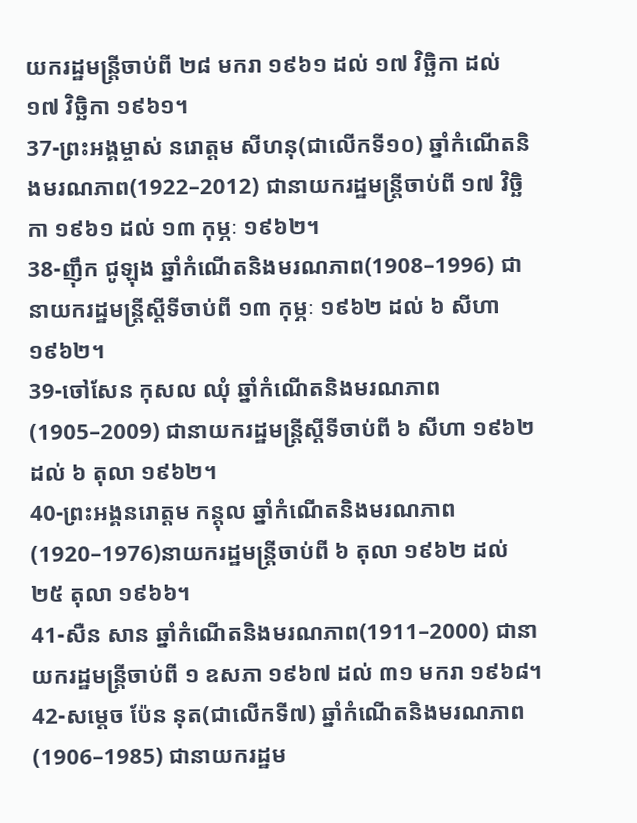យករដ្ឋមន្ត្រីចាប់ពី ២៨ មករា ១៩៦១ ដល់ ១៧ វិចិ្ឆកា ដល់ ១៧ វិចិ្ឆកា ១៩៦១។
37-ព្រះអង្គម្ចាស់ នរោត្ដម សីហនុ(ជាលើកទី១០) ឆ្នាំកំណើតនិងមរណភាព(1922–2012) ជានាយករដ្ឋមន្រ្តីចាប់ពី ១៧ វិចិ្ឆកា ១៩៦១ ដល់ ១៣ កុម្ភៈ ១៩៦២។
38-ញ៉ឹក ជូឡុង ឆ្នាំកំណើតនិងមរណភាព(1908–1996) ជានាយករដ្ឋមន្ត្រីស្តីទីចាប់ពី ១៣ កុម្ភៈ ១៩៦២ ដល់ ៦ សីហា ១៩៦២។
39-ចៅសែន កុសល ឈុំ ឆ្នាំកំណើតនិងមរណភាព(1905–2009) ជានាយករដ្ឋមន្ត្រីស្តីទីចាប់ពី ៦ សីហា ១៩៦២ ដល់ ៦ តុលា ១៩៦២។
40-ព្រះអង្គនរោត្តម កន្តុល ឆ្នាំកំណើតនិងមរណភាព(1920–1976)នាយករដ្ឋមន្ត្រីចាប់ពី ៦ តុលា ១៩៦២ ដល់ ២៥ តុលា ១៩៦៦។
41-សឺន សាន ឆ្នាំកំណើតនិងមរណភាព(1911–2000) ជានាយករដ្ឋមន្ត្រីចាប់ពី ១ ឧសភា ១៩៦៧ ដល់ ៣១ មករា ១៩៦៨។
42-សម្តេច ប៉ែន នុត(ជាលើកទី៧) ឆ្នាំកំណើតនិងមរណភាព(1906–1985) ជានាយករដ្ឋម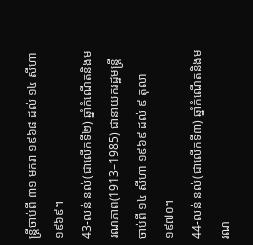ន្ត្រីចាប់ពី ៣១ មករា ១៩៦៨ ដល់ ១៤ សីហា ១៩៦៩។
43-លន់ នល់(ជាលើកទី២) ឆ្នាំកំណើតនិងមរណភាព(1913–1985) ជានាយករដ្ឋមន្ត្រីចាប់ពី ១៤ សីហា ១៩៦៩ ដល់ ៩ តុលា ១៩៧០។
44-លន់ នល់(ជាលើកទី៣) ឆ្នាំកំណើតនិងមរណ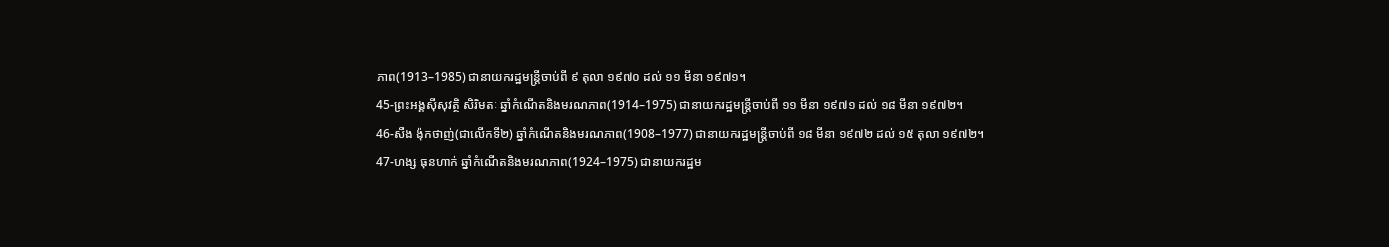ភាព(1913–1985) ជានាយករដ្ឋមន្ត្រីចាប់ពី ៩ តុលា ១៩៧០ ដល់ ១១ មីនា ១៩៧១។
45-ព្រះអង្គស៊ីសុវត្ថិ សិរិមតៈ ឆ្នាំកំណើតនិងមរណភាព(1914–1975) ជានាយករដ្ឋមន្ត្រីចាប់ពី ១១ មីនា ១៩៧១ ដល់ ១៨ មីនា ១៩៧២។
46-សឺង ង៉ុកថាញ់(ជាលើកទី២) ឆ្នាំកំណើតនិងមរណភាព(1908–1977) ជានាយករដ្ឋមន្ត្រីចាប់ពី ១៨ មីនា ១៩៧២ ដល់ ១៥ តុលា ១៩៧២។
47-ហង្ស ធុនហាក់ ឆ្នាំកំណើតនិងមរណភាព(1924–1975) ជានាយករដ្ឋម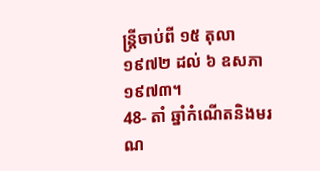ន្ត្រីចាប់ពី ១៥ តុលា ១៩៧២ ដល់ ៦ ឧសភា ១៩៧៣។
48- តាំ ឆ្នាំកំណើតនិងមរណ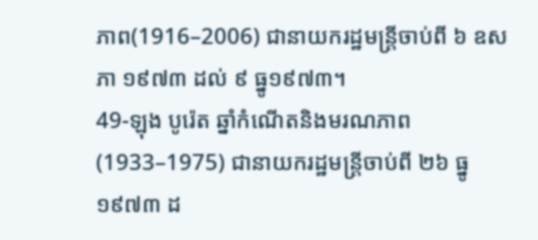ភាព(1916–2006) ជានាយករដ្ឋមន្ត្រីចាប់ពី ៦ ឧសភា ១៩៧៣ ដល់ ៩ ធ្នូ១៩៧៣។
49-ឡុង បូរ៉េត ឆ្នាំកំណើតនិងមរណភាព(1933–1975) ជានាយករដ្ឋមន្ត្រីចាប់ពី ២៦ ធ្នូ ១៩៧៣ ដ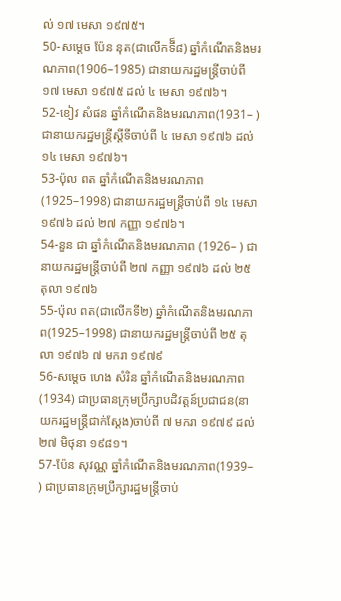ល់ ១៧ មេសា ១៩៧៥។
50-សម្តេច ប៉ែន នុត(ជាលើកទី៏៨) ឆ្នាំកំណើតនិងមរណភាព(1906–1985) ជានាយករដ្ឋមន្ត្រីចាប់ពី ១៧ មេសា ១៩៧៥ ដល់ ៤ មេសា ១៩៧៦។
52-ខៀវ សំផន ឆ្នាំកំណើតនិងមរណភាព(1931– ) ជានាយករដ្ឋមន្ត្រីស្តីទីចាប់ពី ៤ មេសា ១៩៧៦ ដល់ ១៤ មេសា ១៩៧៦។
53-ប៉ុល ពត ឆ្នាំកំណើតនិងមរណភាព(1925–1998) ជានាយករដ្ឋមន្ត្រីចាប់ពី ១៤ មេសា១៩៧៦ ដល់ ២៧ កញ្ញា ១៩៧៦។
54-នួន ជា ឆ្នាំកំណើតនិងមរណភាព (1926– ) ជានាយករដ្ឋមន្ត្រីចាប់ពី ២៧ កញ្ញា ១៩៧៦ ដល់ ២៥ តុលា ១៩៧៦
55-ប៉ុល ពត(ជាលើកទី២) ឆ្នាំកំណើតនិងមរណភាព(1925–1998) ជានាយករដ្ឋមន្ត្រីចាប់ពី ២៥ តុលា ១៩៧៦ ៧ មករា ១៩៧៩
56-សម្តេច ហេង សំរិន ឆ្នាំកំណើតនិងមរណភាព(1934) ជាប្រធានក្រុមប្រឹក្សាបដិវត្តន៍ប្រជាជន(នាយករដ្ឋមន្ត្រីជាក់ស្ដែង)ចាប់ពី ៧ មករា ១៩៧៩ ដល់ ២៧ មិថុនា ១៩៨១។
57-ប៉ែន សុវណ្ណ ឆ្នាំកំណើតនិងមរណភាព(1939– ) ជាប្រធានក្រុមប្រឹក្សារដ្ឋមន្ត្រីចាប់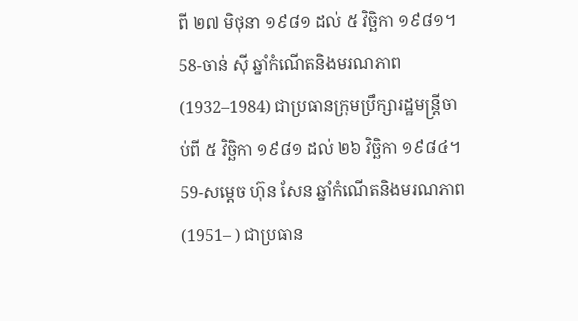ពី ២៧ មិថុនា ១៩៨១ ដល់ ៥ វិចិ្ឆកា ១៩៨១។
58-ចាន់ ស៊ី ឆ្នាំកំណើតនិងមរណភាព(1932–1984) ជាប្រធានក្រុមប្រឹក្សារដ្ឋមន្ត្រីចាប់ពី ៥ វិចិ្ឆកា ១៩៨១ ដល់ ២៦ វិចិ្ឆកា ១៩៨៤។
59-សម្តេច ហ៊ុន សែន ឆ្នាំកំណើតនិងមរណភាព(1951– ) ជាប្រធាន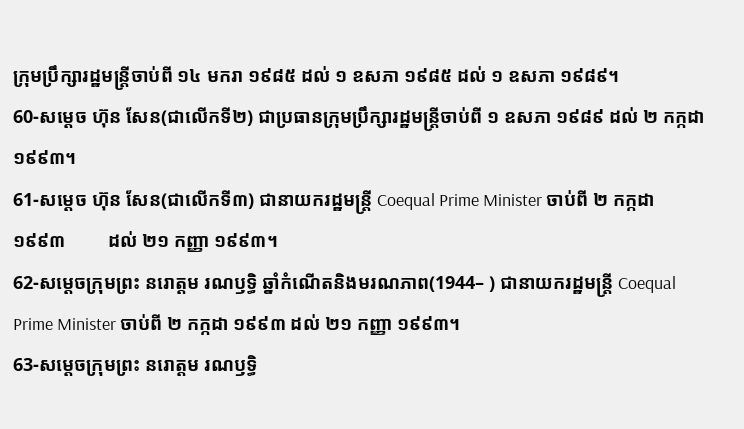ក្រុមប្រឹក្សារដ្ឋមន្ត្រីចាប់ពី ១៤ មករា ១៩៨៥ ដល់ ១ ឧសភា ១៩៨៥ ដល់ ១ ឧសភា ១៩៨៩។
60-សម្តេច ហ៊ុន សែន(ជាលើកទី២) ជាប្រធានក្រុមប្រឹក្សារដ្ឋមន្ត្រីចាប់ពី ១ ឧសភា ១៩៨៩ ដល់ ២ កក្កដា ១៩៩៣។
61-សម្តេច ហ៊ុន សែន(ជាលើកទី៣) ជានាយករដ្ឋមន្ត្រី Coequal Prime Minister ចាប់ពី ២ កក្កដា ១៩៩៣         ដល់ ២១ កញ្ញា ១៩៩៣។
62-សម្តេចក្រុមព្រះ នរោត្តម រណឫទ្ធិ ឆ្នាំកំណើតនិងមរណភាព(1944– ) ជានាយករដ្ឋមន្ត្រី Coequal Prime Minister ចាប់ពី ២ កក្កដា ១៩៩៣ ដល់ ២១ កញ្ញា ១៩៩៣។
63-សម្តេចក្រុមព្រះ នរោត្តម រណឫទ្ធិ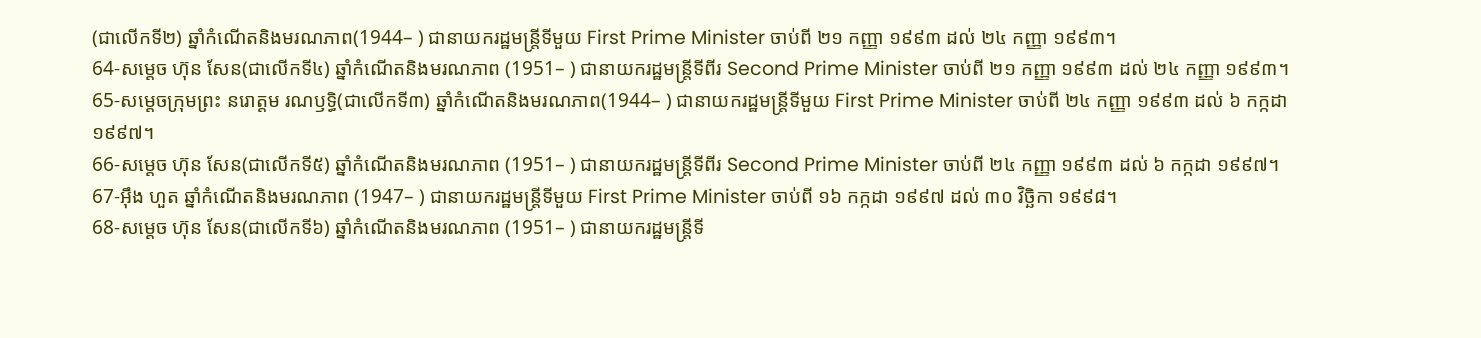(ជាលើកទី២) ឆ្នាំកំណើតនិងមរណភាព(1944– ) ជានាយករដ្ឋមន្ត្រីទីមួយ First Prime Minister ចាប់ពី ២១ កញ្ញា ១៩៩៣ ដល់ ២៤ កញ្ញា ១៩៩៣។
64-សម្តេច ហ៊ុន សែន(ជាលើកទី៤) ឆ្នាំកំណើតនិងមរណភាព (1951– ) ជានាយករដ្ឋមន្ត្រីទីពីរ Second Prime Minister ចាប់ពី ២១ កញ្ញា ១៩៩៣ ដល់ ២៤ កញ្ញា ១៩៩៣។
65-សម្តេចក្រុមព្រះ នរោត្តម រណឫទ្ធិ(ជាលើកទី៣) ឆ្នាំកំណើតនិងមរណភាព(1944– ) ជានាយករដ្ឋមន្ត្រីទីមួយ First Prime Minister ចាប់ពី ២៤ កញ្ញា ១៩៩៣ ដល់ ៦ កក្កដា ១៩៩៧។
66-សម្តេច ហ៊ុន សែន(ជាលើកទី៥) ឆ្នាំកំណើតនិងមរណភាព (1951– ) ជានាយករដ្ឋមន្ត្រីទីពីរ Second Prime Minister ចាប់ពី ២៤ កញ្ញា ១៩៩៣ ដល់ ៦ កក្កដា ១៩៩៧។
67-អ៊ឹង ហួត ឆ្នាំកំណើតនិងមរណភាព (1947– ) ជានាយករដ្ឋមន្ត្រីទីមួយ First Prime Minister ចាប់ពី ១៦ កក្កដា ១៩៩៧ ដល់ ៣០ វិចិ្ឆកា ១៩៩៨។
68-សម្តេច ហ៊ុន សែន(ជាលើកទី៦) ឆ្នាំកំណើតនិងមរណភាព (1951– ) ជានាយករដ្ឋមន្ត្រីទី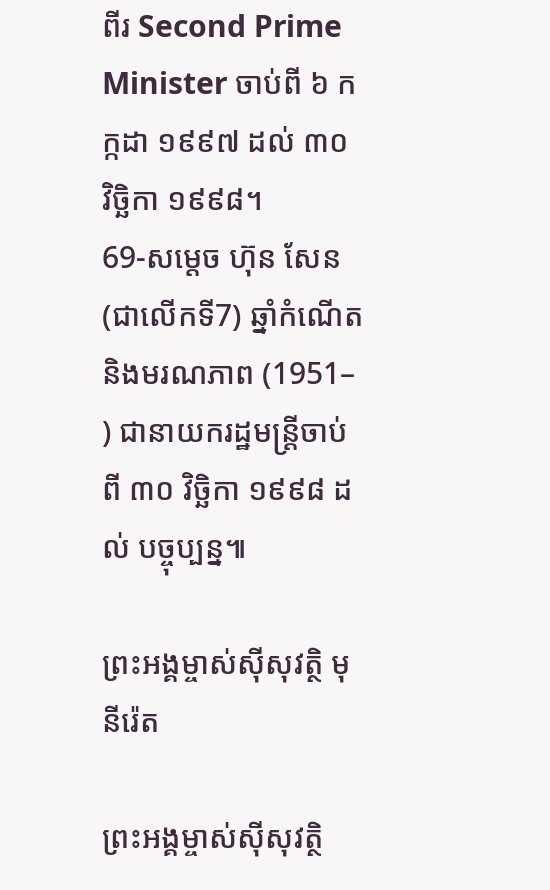ពីរ Second Prime Minister ចាប់ពី ៦ កក្កដា ១៩៩៧ ដល់ ៣០ វិចិ្ឆកា ១៩៩៨។
69-សម្តេច ហ៊ុន សែន(ជាលើកទី7) ឆ្នាំកំណើតនិងមរណភាព (1951– ) ជានាយករដ្ឋមន្ត្រីចាប់ពី ៣០ វិចិ្ឆកា ១៩៩៨ ដល់ បច្ចុប្បន្ន៕

ព្រះអង្គម្ចាស់ស៊ីសុវត្ថិ មុនីរ៉េត

ព្រះអង្គម្ចាស់ស៊ីសុវត្ថិ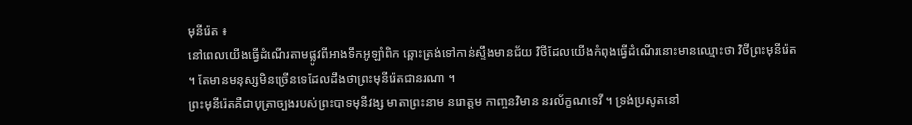មុនីរ៉េត ៖
នៅពេលយើងធ្វើដំណើរតាមផ្លូវពីអាងទឹកអូឡាំពិក ឆ្ពោះត្រង់ទៅកាន់ស្ទឹងមានជ័យ វិថីដែលយើងកំពុងធ្វើដំណើរនោះមានឈ្មោះថា វិថីព្រះមុនីរ៉េត ។ តែមានមនុស្សមិនច្រើនទេដែលដឹងថាព្រះមុនីរ៉េតជានរណា ។
ព្រះមុនីរ៉េតគឺជាបុត្រាច្បងរបស់ព្រះបាទមុនីវង្ស មាតាព្រះនាម នរោត្តម កាញ្ចនវិមាន នរល័ក្ខណទេវី ។ ទ្រង់ប្រសូតនៅ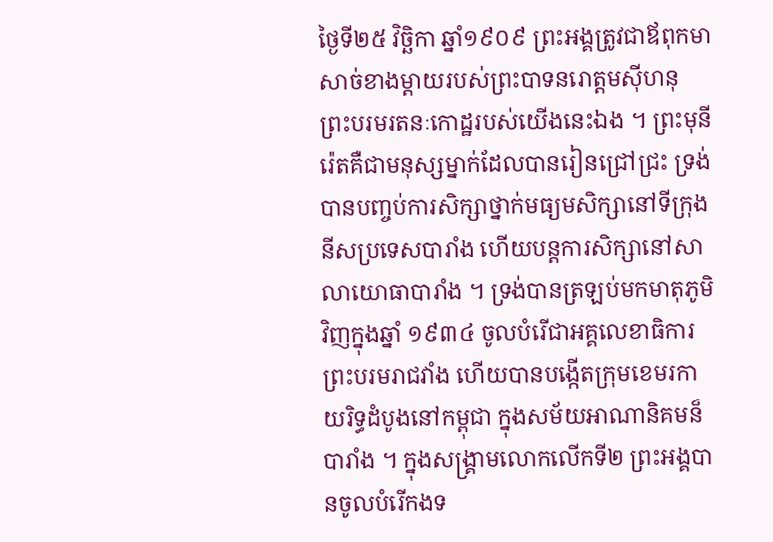ថ្ងៃទី២៥ វិច្ឆិកា ឆ្នាំ១៩០៩ ព្រះអង្គត្រូវជាឪពុកមា សាច់ខាងម្តាយរបស់ព្រះបាទនរោត្តមស៊ីហនុ ព្រះបរមរតនៈកោដ្ឋរបស់យើងនេះឯង ។ ព្រះមុនីរ៉េតគឺជាមនុស្សម្នាក់ដែលបានរៀនជ្រៅជ្រះ ទ្រង់បានបញ្ចប់ការសិក្សាថ្នាក់មធ្យមសិក្សានៅទីក្រុងនីសប្រទេសបារាំង ហើយបន្តការសិក្សានៅសាលាយោធាបារាំង ។ ទ្រង់បានត្រឡប់មកមាតុភូមិវិញក្នុងឆ្នាំ ១៩៣៤ ចូលបំរើជាអគ្គលេខាធិការ ព្រះបរមរាជវាំង ហើយបានបង្កើតក្រុមខេមរកាយរិទ្ធដំបូងនៅកម្ពុជា ក្នុងសម័យអាណានិគមន៏បារាំង ។ ក្នុងសង្រ្គាមលោកលើកទី២ ព្រះអង្គបានចូលបំរើកងទ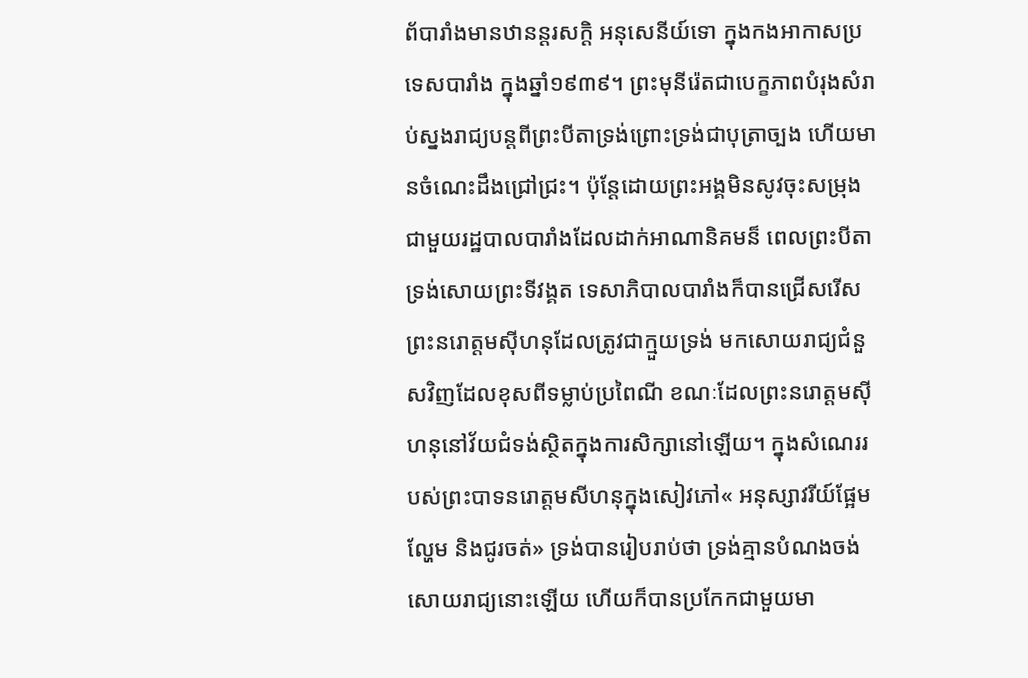ព័បារាំងមានឋានន្តរសក្តិ អនុសេនីយ៍ទោ ក្នុងកងអាកាសប្រទេសបារាំង ក្នុងឆ្នាំ១៩៣៩។ ព្រះមុនីរ៉េតជាបេក្ខភាពបំរុងសំរាប់ស្នងរាជ្យបន្តពីព្រះបីតាទ្រង់ព្រោះទ្រង់ជាបុត្រាច្បង ហើយមានចំណេះដឹងជ្រៅជ្រះ។ ប៉ុន្តែដោយព្រះអង្គមិនសូវចុះសម្រុងជាមួយរដ្ឋបាលបារាំងដែលដាក់អាណានិគមន៏ ពេលព្រះបីតាទ្រង់សោយព្រះទីវង្គត ទេសាភិបាលបារាំងក៏បានជ្រើសរើស ព្រះនរោត្តមស៊ីហនុដែលត្រូវជាក្មួយទ្រង់ មកសោយរាជ្យជំនួសវិញដែលខុសពីទម្លាប់ប្រពៃណី ខណៈដែលព្រះនរោត្តមស៊ីហនុនៅវ័យជំទង់ស្ថិតក្នុងការសិក្សានៅឡើយ។ ក្នុងសំណេររបស់ព្រះបាទនរោត្តមសីហនុក្នុងសៀវភៅ« អនុស្សាវរីយ៍ផ្អែមល្ហែម និងជូរចត់» ទ្រង់បានរៀបរាប់ថា ទ្រង់គ្មានបំណងចង់សោយរាជ្យនោះឡើយ ហើយក៏បានប្រកែកជាមួយមា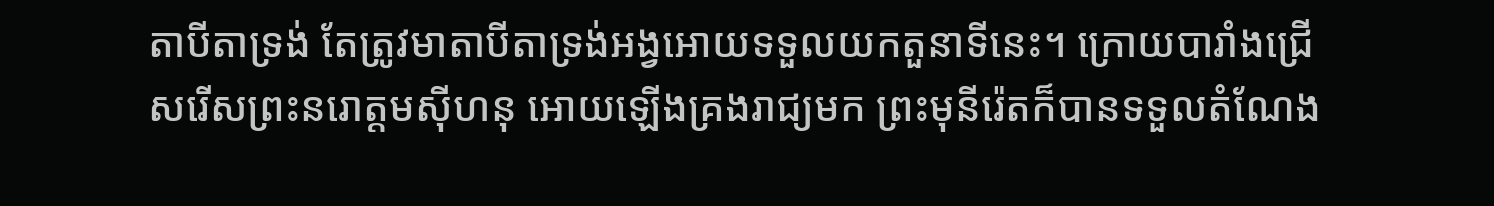តាបីតាទ្រង់ តែត្រូវមាតាបីតាទ្រង់អង្វអោយទទួលយកតួនាទីនេះ។ ក្រោយបារាំងជ្រើសរើសព្រះនរោត្តមស៊ីហនុ អោយឡើងគ្រងរាជ្យមក ព្រះមុនីរ៉េតក៏បានទទួលតំណែង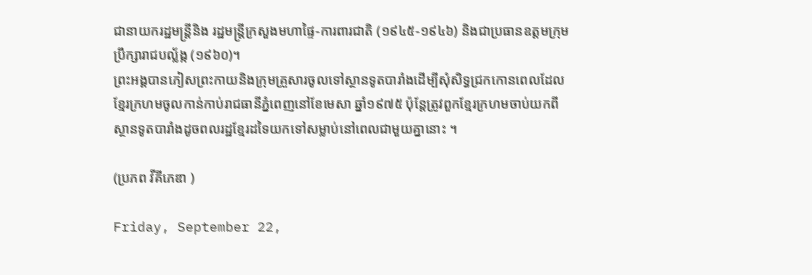ជានាយករដ្ឋមន្រ្តីនិង រដ្ឋមន្រ្តីក្រសួងមហាផ្ទៃ-ការពារជាតិ (១៩៤៥-១៩៤៦) និងជាប្រធានឧត្តមក្រុមប្រឹក្សារាជបល្ល័ង្ក (១៩៦០)។
ព្រះអង្គបានភៀសព្រះកាយនិងក្រុមគ្រួសារចូលទៅស្ថានទូតបារាំងដើម្បីសុំសិទ្ធជ្រកកោនពេលដែលខ្មែរក្រហមចូលកាន់កាប់រាជធានីភ្នំពេញនៅខែមេសា ឆ្នាំ១៩៧៥ ប៉ុន្តែត្រូវពួកខ្មែរក្រហមចាប់យកពីស្ថានទូតបារាំងដូចពលរដ្ឋខ្មែរដទៃយកទៅសម្លាប់នៅពេលជាមួយគ្នានោះ ។

(ប្រភព វីគីភេឌា )

Friday, September 22,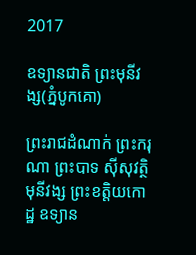2017

ឧទ្យានជាតិ ព្រះមុនីវង្ស(ភ្នំបូកគោ)

ព្រះរាជដំណាក់ ព្រះករុណា ព្រះបាទ សុីសុវត្ថិ មុនីវង្ស ព្រះខត្តិយកោដ្ឋ ឧទ្យាន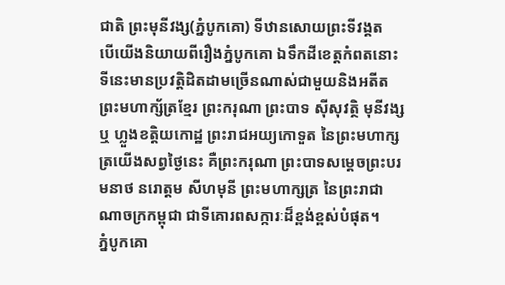ជាតិ ព្រះមុនីវង្ស(ភ្នំបូកគោ) ទីឋានសោយព្រះទីវង្គត
បើយេីងនិយាយពីរឿងភ្នំបូកគោ ឯទឹកដីខេត្តកំពតនោះ ទីនេះមានប្រវត្តិដិតដាមច្រើនណាស់ជាមួយនិងអតីតព្រះមហាក្ស័ត្រខ្មែរ ព្រះករុណា ព្រះបាទ សុីសុវត្ថិ មុនីវង្ស ឬ ហ្លួងខត្តិយកោដ្ឋ ព្រះរាជអយ្យកោទួត នៃព្រះមហាក្សត្រយើងសព្វថ្ងៃនេះ គឺព្រះករុណា ព្រះបាទសម្តេចព្រះបរមនាថ នរោត្តម សីហមុនី ព្រះមហាក្សត្រ នៃព្រះរាជាណាចក្រកម្ពុជា ជាទីគោរពសក្ការៈដ៏ខ្ពង់ខ្ពស់បំផុត។
ភ្នំបូកគោ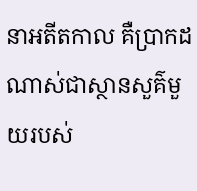នាអតីតកាល គឺប្រាកដណាស់ជាស្ថានសួគ៌មួយរបស់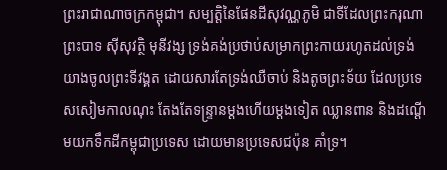ព្រះរាជាណាចក្រកម្ពុជា។ សម្បត្តិនៃផែនដីសុវណ្ណភូមិ ជាទីដែលព្រះករុណា ព្រះបាទ សុីសុវត្ថិ មុនីវង្ស ទ្រង់គង់ប្រថាប់សម្រាកព្រះកាយរហូតដល់ទ្រង់យាងចូលព្រះទីវង្គត ដោយសារតែទ្រង់ឈឺចាប់ និងតូចព្រះទ័យ ដែលប្រទេសសៀមកាលណុះ តែងតែទន្ទ្រានម្ដងហើយម្ដងទៀត ឈ្លានពាន និងដណ្ដើមយកទឹកដីកម្ពុជាប្រទេស ដោយមានប្រទេសជប៉ុន គាំទ្រ។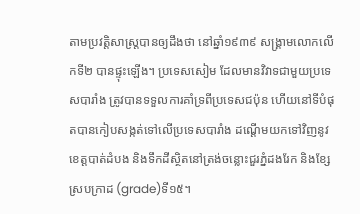តាមប្រវត្តិសាស្ត្របានឲ្យដឹងថា នៅឆ្នាំ១៩៣៩ សង្រ្គាមលោកលើកទី២ បានផ្ទុះឡើង។ ប្រទេសសៀម ដែលមានវិវាទជាមួយប្រទេសបារាំង ត្រូវបានទទួលការគាំទ្រពីប្រទេសជប៉ុន ហើយនៅទីបំផុតបានកៀបសង្កត់ទៅលើប្រទេសបារាំង ដណ្ដើមយកទៅវិញនូវខេត្ដបាត់ដំបង និងទឹកដីស្ថិតនៅត្រង់ចន្លោះជួរភ្នំដងរែក និងខ្សែស្របក្រាដ (grade)ទី១៥។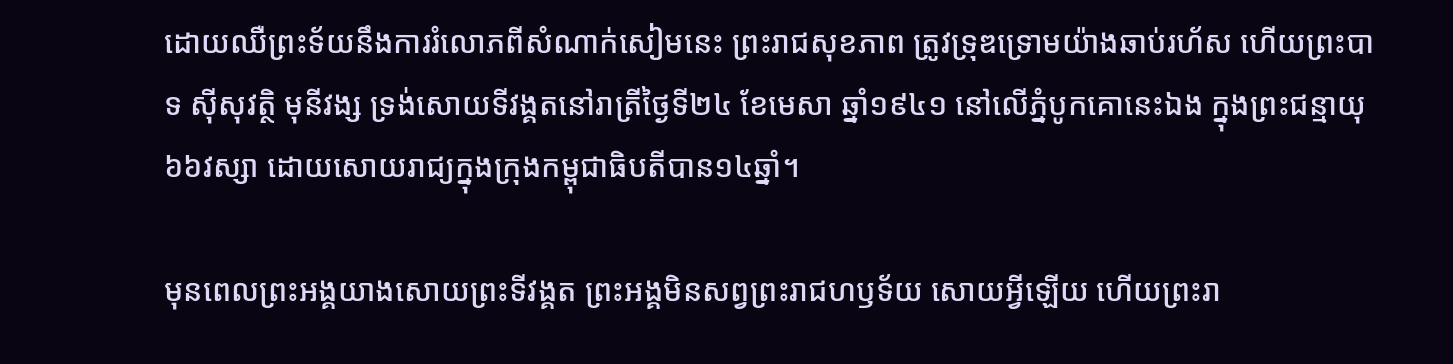ដោយឈឺព្រះទ័យនឹងការរំលោភពីសំណាក់សៀមនេះ ព្រះរាជសុខភាព ត្រូវទ្រុឌទ្រោមយ៉ាងឆាប់រហ័ស ហើយព្រះបាទ សុីសុវត្ថិ មុនីវង្ស ទ្រង់សោយទីវង្គតនៅរាត្រីថ្ងៃទី២៤ ខែមេសា ឆ្នាំ១៩៤១ នៅលើភ្នំបូកគោនេះឯង ក្នុងព្រះជន្មាយុ៦៦វស្សា ដោយសោយរាជ្យក្នុងក្រុងកម្ពុជាធិបតីបាន១៤ឆ្នាំ។

មុនពេលព្រះអង្គយាងសោយព្រះទីវង្គត ព្រះអង្គមិនសព្វព្រះរាជហឫទ័យ សោយអ្វីឡេីយ ហេីយព្រះរា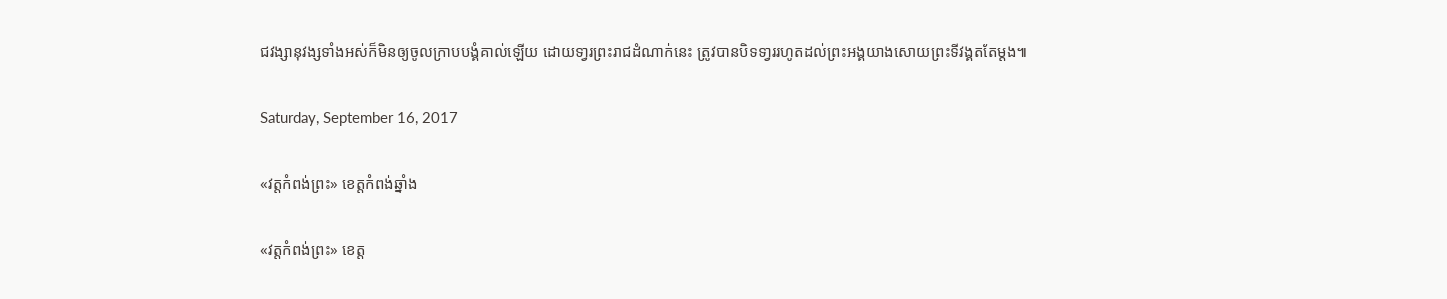ជវង្សានុវង្សទាំងអស់ក៏មិនឲ្យចូលក្រាបបង្គំគាល់ឡេីយ ដោយទា្វរព្រះរាជដំណាក់នេះ ត្រូវបានបិទទា្វររហូតដល់ព្រះអង្គយាងសោយព្រះទីវង្គតតែម្តង៕

Saturday, September 16, 2017

«វត្តកំពង់ព្រះ» ខេត្តកំពង់ឆ្នាំង

«វត្តកំពង់ព្រះ» ខេត្ត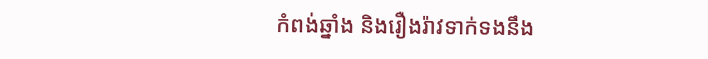កំពង់ឆ្នាំង និងរឿងរ៉ាវទាក់ទងនឹង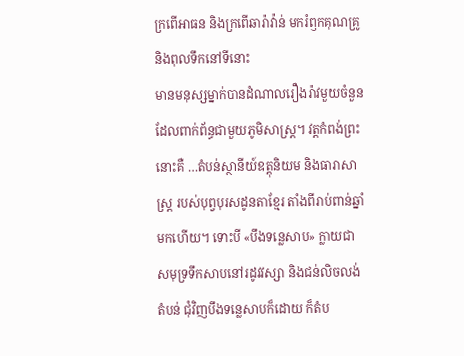ក្រពើអាធន និងក្រពើឆារ៉ាវ៉ាន់ មករំឭកគុណគ្រូ និងពុលទឹកនៅទីនោះ
មានមនុស្សម្នាក់បានដំណាលរឿងរ៉ាវមួយចំនួន ដែលពាក់ព័ន្ធជាមួយភូមិសាស្ត្រ។ វត្តកំពង់ព្រះនោះគឺ …តំបន់ស្ថានីយ៍ឧត្តុនិយម និងធារាសាស្ត្រ របស់បុព្វបុរសដូនតាខ្មែរ តាំងពីរាប់ពាន់ឆ្នាំមកហើយ។ ទោះបី «បឹងទន្លេសាប» ក្លាយជាសមុទ្រទឹកសាបនៅរដូវវស្សា និងជន់លិចលង់តំបន់ ជុំវិញបឹងទន្លេសាបក៏ដោយ ក៏តំប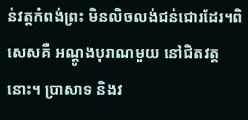ន់វត្តកំពង់ព្រះ មិនលិចលង់ជន់ជោរដែរ។ពិសេសគឺ អណ្តូងបុរាណមួយ នៅជិតវត្តនោះ។ ប្រាសាទ និងវ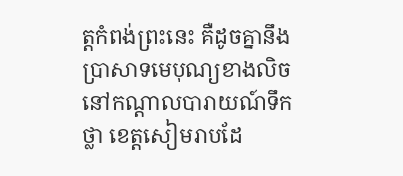ត្តកំពង់ព្រះនេះ គឺដូចគ្នានឹង ប្រាសាទមេបុណ្យខាងលិច នៅកណ្តាលបារាយណ៍ទឹកថ្លា ខេត្តសៀមរាបដែ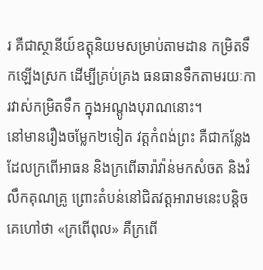រ គឺជាស្ថានីយ៍ឧត្តុនិយមសម្រាប់តាមដាន កម្រិតទឹកឡើងស្រក ដើម្បីគ្រប់គ្រង ធនធានទឹកតាមរយៈការវាស់កម្រិតទឹក ក្នុងអណ្តូងបុរាណនោះ។
នៅមានរឿងចម្លែក២ទៀត វត្តកំពង់ព្រះ គឺជាកន្លែងដែលក្រពើអាធន និងក្រពើឆារ៉ាវ៉ាន់មកសំចត និងរំលឹកគុណគ្រូ ព្រោះតំបន់នៅជិតវត្តអារាមនេះបន្តិច គេហៅថា «ក្រពើពុល» គឺក្រពើ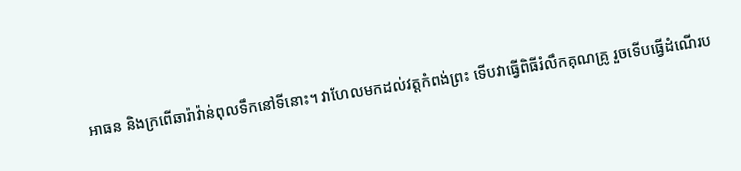អាធន និងក្រពើឆារ៉ាវ៉ាន់ពុលទឹកនៅទីនោះ។ វាហែលមកដល់វត្តកំពង់ព្រះ ទើបវាធ្វើពិធីរំលឹកគុណគ្រូ រួចទើបធ្វើដំណើរប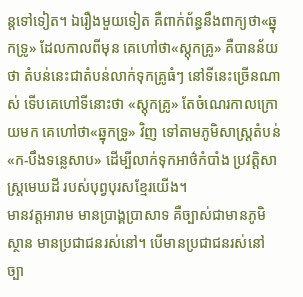ន្តទៅទៀត។ ឯរឿងមួយទៀត គឺពាក់ព័ន្ធនឹងពាក្យថា«ឆ្នុកទ្រូ» ដែលកាលពីមុន គេហៅថា«ស្តុកគ្រូ» គឺបានន័យថា តំបន់នេះជាតំបន់លាក់ទុកគ្រូធំៗ នៅទីនេះច្រើនណាស់ ទើបគេហៅទីនោះថា «ស្តុកគ្រូ» តែចំណេរកាលក្រោយមក គេហៅថា«ឆ្នុកទ្រូ» វិញ ទៅតាមភូមិសាស្ត្រតំបន់ «ក-បឹងទន្លេសាប» ដើម្បីលាក់ទុកអាថ៌កំបាំង ប្រវត្តិសាស្ត្រមេឃដី របស់បុព្វបុរសខ្មែរយើង។
មានវត្តអារាម មានប្រាង្គប្រាសាទ គឺច្បាស់ជាមានភូមិស្ថាន មានប្រជាជនរស់នៅ។ បើមានប្រជាជនរស់នៅ ច្បា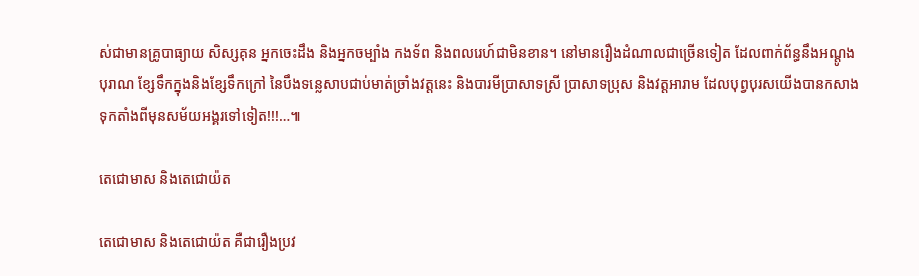ស់ជាមានគ្រូបាធ្យាយ សិស្សគុន អ្នកចេះដឹង និងអ្នកចម្បាំង កងទ័ព និងពលរេហ៍ជាមិនខាន។ នៅមានរឿងដំណាលជាច្រើនទៀត ដែលពាក់ព័ន្ធនឹងអណ្តូងបុរាណ ខ្សែទឹកក្នុងនិងខ្សែទឹកក្រៅ នៃបឹងទន្លេសាបជាប់មាត់ច្រាំងវត្តនេះ និងបារមីប្រាសាទស្រី ប្រាសាទប្រុស និងវត្តអារាម ដែលបុព្វបុរសយើងបានកសាងទុកតាំងពីមុនសម័យអង្គរទៅទៀត!!!…៕

តេជោមាស និងតេជោយ៉ត

តេជោមាស និងតេជោយ៉ត គឺជារឿងប្រវ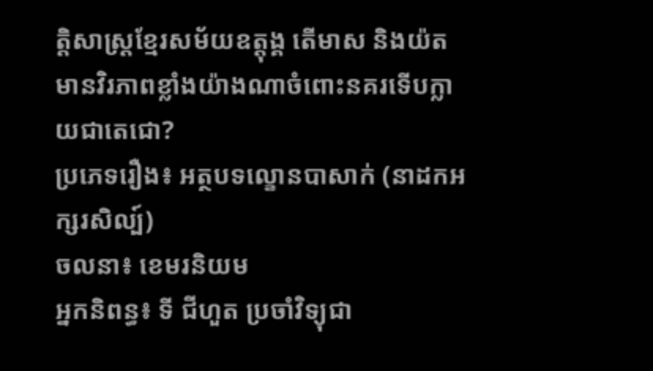ត្តិសាស្ត្រខ្មែរសម័យឧត្តុង្គ តើមាស និងយ៉ត មានវិរភាពខ្លាំងយ៉ាងណាចំពោះនគរទើបក្លាយជាតេជោ?
ប្រភេទរឿង៖ អត្ថបទល្ខោនបាសាក់ (នាដកអក្សរសិល្ប៍)
ចលនា៖ ខេមរនិយម
អ្នកនិពន្ធ៖ ទី ជីហួត ប្រចាំវិទ្យុជា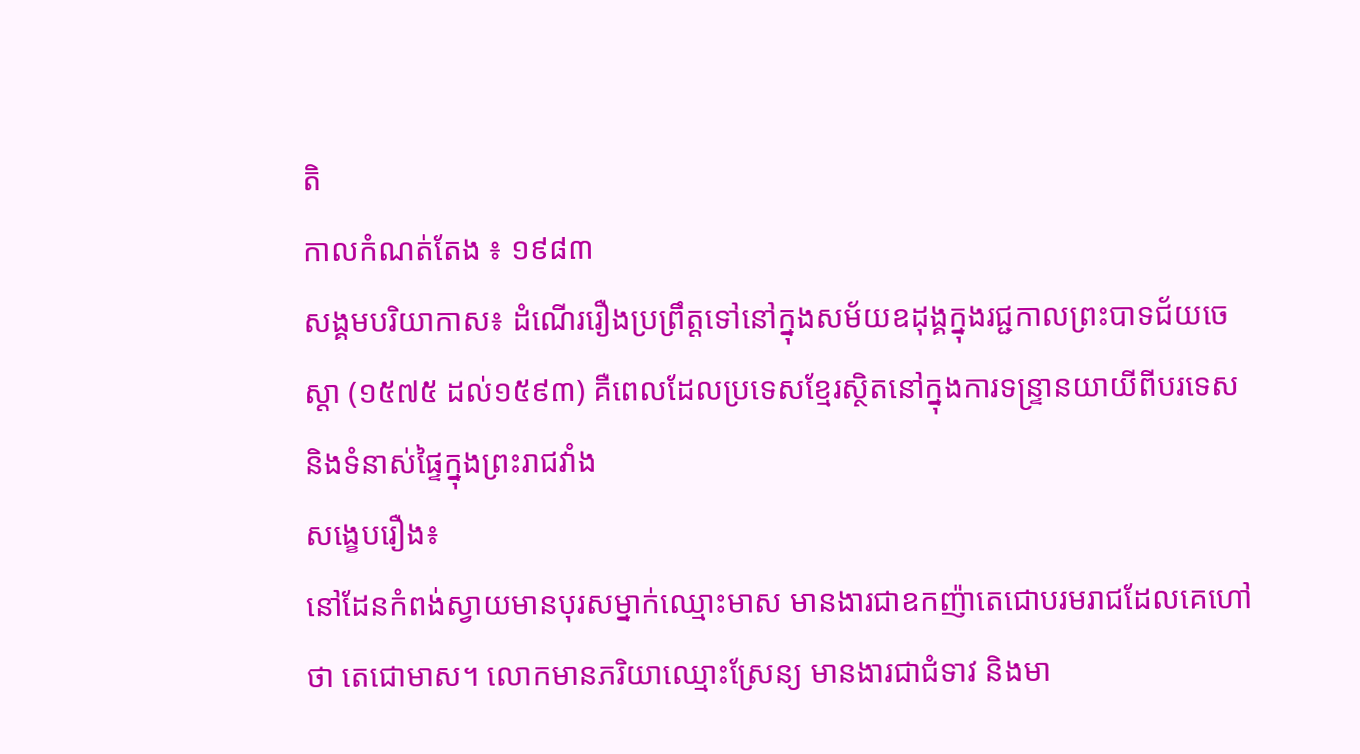តិ
កាលកំណត់តែង ៖ ១៩៨៣
សង្គមបរិយាកាស៖ ដំណើររឿងប្រព្រឹត្តទៅនៅក្នុងសម័យឧដុង្គក្នុងរជ្ជកាលព្រះបាទជ័យចេស្តា (១៥៧៥ ដល់១៥៩៣) គឺពេលដែលប្រទេសខ្មែរស្ថិតនៅក្នុងការទន្ទ្រានយាយីពីបរទេស និងទំនាស់ផ្ទៃក្នុងព្រះរាជវាំង
សង្ខេបរឿង៖
នៅដែនកំពង់ស្វាយមានបុរសម្នាក់ឈ្មោះមាស មានងារជាឧកញ៉ាតេជោបរមរាជដែលគេហៅថា តេជោមាស។ លោកមានភរិយាឈ្មោះស្រែន្យ មានងារជាជំទាវ និងមា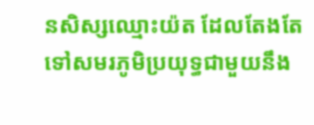នសិស្សឈ្មោះយ៉ត ដែលតែងតែទៅសមរភូមិប្រយុទ្ធជាមួយនឹង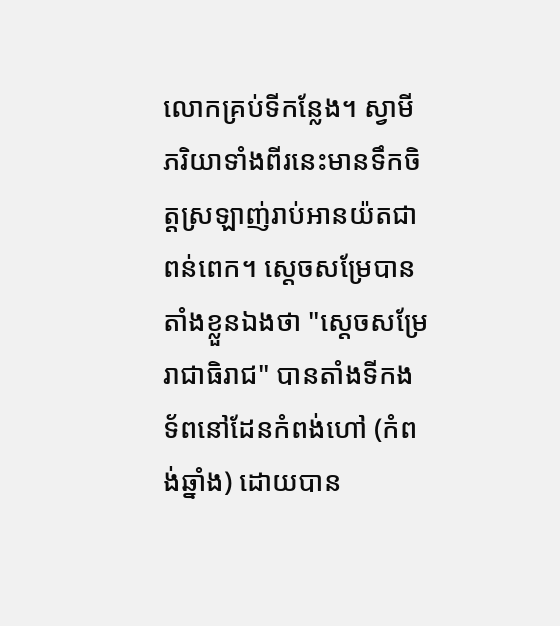លោកគ្រប់ទីកន្លែង។ ស្វាមីភរិយាទាំងពីរនេះមានទឹកចិត្តស្រឡាញ់រាប់អានយ៉តជាពន់ពេក។ ស្តេចសម្រែបានតាំងខ្លួនឯងថា "សេ្តចសម្រែរាជាធិរាជ" បានតាំងទីកងទ័ពនៅដែនកំពង់ហៅ (កំពង់ឆ្នាំង) ដោយបាន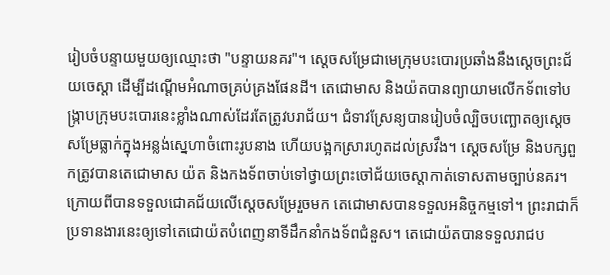រៀបចំបន្ទាយមួយឲ្យឈ្មោះថា "បន្ទាយនគរ"។ ស្តេចសម្រែជាមេក្រុមបះបោរប្រឆាំងនឹងស្តេចព្រះជ័យចេស្តា ដើម្បីដណ្តើមអំណាចគ្រប់គ្រងផែនដី។ តេជោមាស និងយ៉តបានព្យាយាមលើកទ័ពទៅបង្ក្រាបក្រុមបះបោរនេះខ្លាំងណាស់ដែរតែត្រូវបរាជ័យ។ ជំទាវស្រែន្យបានរៀបចំល្បិចបញ្ឆោតឲ្យស្តេចសម្រែធ្លាក់ក្នុងអន្លង់ស្នេហាចំពោះរូបនាង ហើយបង្អកស្រារហូតដល់ស្រវឹង។ ស្តេចសម្រែ និងបក្សពួកត្រូវបានតេជោមាស យ៉ត និងកងទ័ពចាប់ទៅថ្វាយព្រះចៅជ័យចេស្តាកាត់ទោសតាមច្បាប់នគរ។
ក្រោយពីបានទទួលជោគជ័យលើស្តេចសម្រែរួចមក តេជោមាសបានទទួលអនិច្ចកម្មទៅ។ ព្រះរាជាក៏ប្រទានងារនេះឲ្យទៅតេជោយ៉តបំពេញនាទីដឹកនាំកងទ័ពជំនួស។ តេជោយ៉តបានទទួលរាជប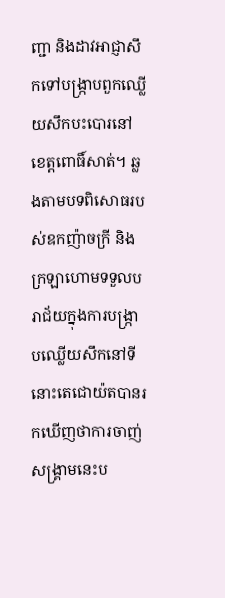ញ្ជា និងដាវអាជ្ញាសឹកទៅបង្ក្រាបពួកឈ្លើយសឹកបះបោរនៅខេត្តពោធិ៍សាត់។ ឆ្លងតាមបទពិសោធរបស់ឧកញ៉ាចក្រី និងក្រឡាហោមទទួលបរាជ័យក្នុងការបង្ក្រាបឈ្លើយសឹកនៅទីនោះតេជោយ៉តបានរកឃើញថាការចាញ់សង្គ្រាមនេះប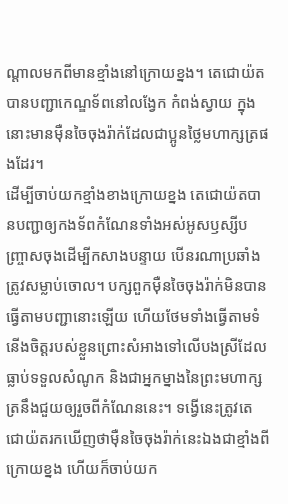ណ្តាលមកពីមានខ្មាំងនៅក្រោយខ្នង។ តេជោយ៉តបានបញ្ជាកេណ្ឌទ័ពនៅលង្វែក កំពង់ស្វាយ ក្នុងនោះមានម៉ឺនចៃចុងរ៉ាក់ដែលជាប្អូនថ្លៃមហាក្សត្រផងដែរ។
ដើម្បីចាប់យកខ្មាំងខាងក្រោយខ្នង តេជោយ៉តបានបញ្ជាឲ្យកងទ័ពកំណែនទាំងអស់អូសឫស្សីបញ្ច្រាសចុងដើម្បីកសាងបន្ទាយ បើនរណាប្រឆាំងត្រូវសម្លាប់ចោល។ បក្សពួកម៉ឺនចៃចុងរ៉ាក់មិនបានធ្វើតាមបញ្ជានោះឡើយ ហើយថែមទាំងធ្វើតាមទំនើងចិត្តរបស់ខ្លួនព្រោះសំអាងទៅលើបងស្រីដែលធ្លាប់ទទួលសំណូក និងជាអ្នកម្នាងនៃព្រះមហាក្សត្រនឹងជួយឲ្យរួចពីកំណែននេះ។ ទង្វើនេះត្រូវតេជោយ៉តរកឃើញថាម៉ឺនចៃចុងរ៉ាក់នេះឯងជាខ្មាំងពីក្រោយខ្នង ហើយក៏ចាប់យក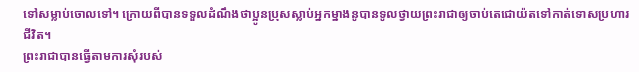ទៅសម្លាប់ចោលទៅ។ ក្រោយពីបានទទួលដំណឹងថាប្អូនប្រុសស្លាប់អ្នកម្នាងនូបានទូលថ្វាយព្រះរាជាឲ្យចាប់តេជោយ៉តទៅកាត់ទោសប្រហារជីវិត។
ព្រះរាជាបានធ្វើតាមការសុំរបស់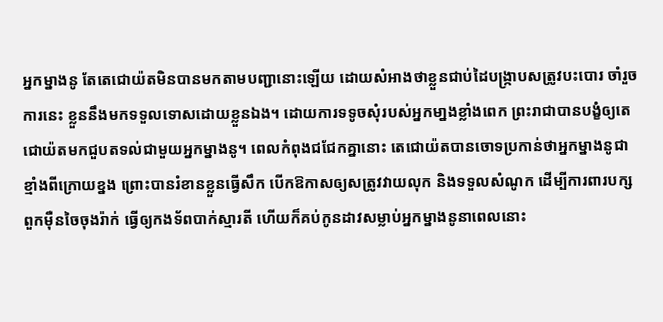អ្នកម្នាងនូ តែតេជោយ៉តមិនបានមកតាមបញ្ជានោះឡើយ ដោយសំអាងថាខ្លួនជាប់ដៃបង្ក្រាបសត្រូវបះបោរ ចាំរួចការនេះ ខ្លួននឹងមកទទួលទោសដោយខ្លួនឯង។ ដោយការទទូចសុំរបស់អ្នកមា្នងខ្លាំងពេក ព្រះរាជាបានបង្ខំឲ្យតេជោយ៉តមកជួបតទល់ជាមួយអ្នកម្នាងនូ។ ពេលកំពុងជជែកគ្នានោះ តេជោយ៉តបានចោទប្រកាន់ថាអ្នកម្នាងនូជាខ្មាំងពីក្រោយខ្នង ព្រោះបានរំខានខ្លួនធ្វើសឹក បើកឱកាសឲ្យសត្រូវវាយលុក និងទទួលសំណូក ដើម្បីការពារបក្សពួកម៉ឺនចៃចុងរ៉ាក់ ធ្វើឲ្យកងទ័ពបាក់ស្មារតី ហើយក៏គប់កូនដាវសម្លាប់អ្នកម្នាងនូនាពេលនោះ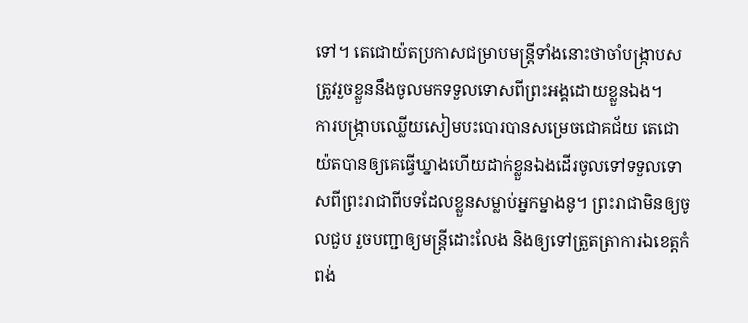ទៅ។ តេជោយ៉តប្រកាសជម្រាបមន្ត្រីទាំងនោះថាចាំបង្ក្រាបសត្រូវរួចខ្លួននឹងចូលមកទទួលទោសពីព្រះអង្គដោយខ្លួនឯង។
ការបង្ក្រាបឈ្លើយសៀមបះបោរបានសម្រេចជោគជ័យ តេជោយ៉តបានឲ្យគេធ្វើឃ្នាងហើយដាក់ខ្លួនឯងដើរចូលទៅទទួលទោសពីព្រះរាជាពីបទដែលខ្លួនសម្លាប់អ្នកម្នាងនូ។ ព្រះរាជាមិនឲ្យចូលជួប រួចបញ្ជាឲ្យមន្ត្រីដោះលែង និងឲ្យទៅត្រួតត្រាការឯខេត្តកំពង់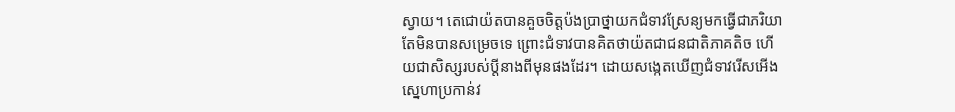ស្វាយ។ តេជោយ៉តបានគួចចិត្តប៉ងប្រាថ្នាយកជំទាវស្រែន្យមកធ្វើជាភរិយា តែមិនបានសម្រេចទេ ព្រោះជំទាវបានគិតថាយ៉តជាជនជាតិភាគតិច ហើយជាសិស្សរបស់ប្តីនាងពីមុនផងដែរ។ ដោយសង្កេតឃើញជំទាវរើសអើងស្នេហាប្រកាន់វ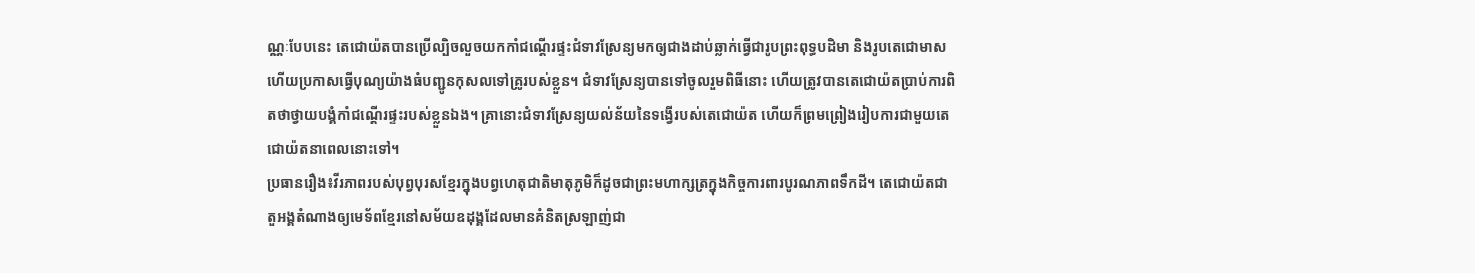ណ្ណៈបែបនេះ តេជោយ៉តបានប្រើល្បិចលួចយកកាំជណ្តើរផ្ទះជំទាវស្រែន្យមកឲ្យជាងដាប់ឆ្លាក់ធ្វើជារូបព្រះពុទ្ធបដិមា និងរូបតេជោមាស ហើយប្រកាសធ្វើបុណ្យយ៉ាងធំបញ្ជូនកុសលទៅគ្រូរបស់ខ្លួន។ ជំទាវស្រែន្យបានទៅចូលរួមពិធីនោះ ហើយត្រូវបានតេជោយ៉តប្រាប់ការពិតថាថ្វាយបង្គំកាំជណ្តើរផ្ទះរបស់ខ្លួនឯង។ គ្រានោះជំទាវស្រែន្យយល់ន័យនៃទង្វើរបស់តេជោយ៉ត ហើយក៏ព្រមព្រៀងរៀបការជាមួយតេជោយ៉តនាពេលនោះទៅ។
ប្រធានរឿង៖វីរភាពរបស់បុព្វបុរសខ្មែរក្នុងបព្វហេតុជាតិមាតុភូមិក៏ដូចជាព្រះមហាក្សត្រក្នុងកិច្ចការពារបូរណភាពទឹកដី។ តេជោយ៉តជាតួអង្គតំណាងឲ្យមេទ័ពខ្មែរនៅសម័យឧដុង្គដែលមានគំនិតស្រឡាញ់ជា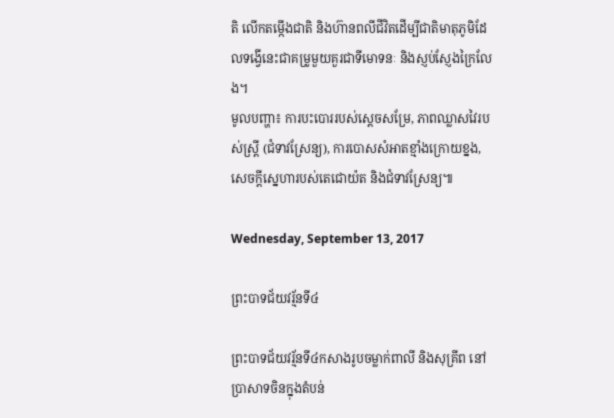តិ លើកតម្កើងជាតិ និងហ៊ានពលីជីវិតដើម្បីជាតិមាតុភូមិដែលទង្វើនេះជាគម្រូមួយគួរជាទីមោទនៈ និងស្ញប់ស្ញែងក្រៃលែង។
មូលបញ្ហា៖ ការបះបោររបស់ស្តេចសម្រែ, ភាពឈ្លាសវៃរបស់ស្ត្រី (ជំទាវស្រែន្យ), ការបោសសំអាតខ្មាំងក្រោយខ្នង, សេចក្តីស្នេហារបស់តេជោយ៉ត និងជំទាវស្រែន្យ៕

Wednesday, September 13, 2017

ព្រះបាទជ័យវរ្ម័នទី៤

ព្រះបាទជ័យវរ្ម័នទី៤កសាងរូបចម្លាក់ពាលី និងសុគ្រីព នៅប្រាសាទចិនក្នុងតំបន់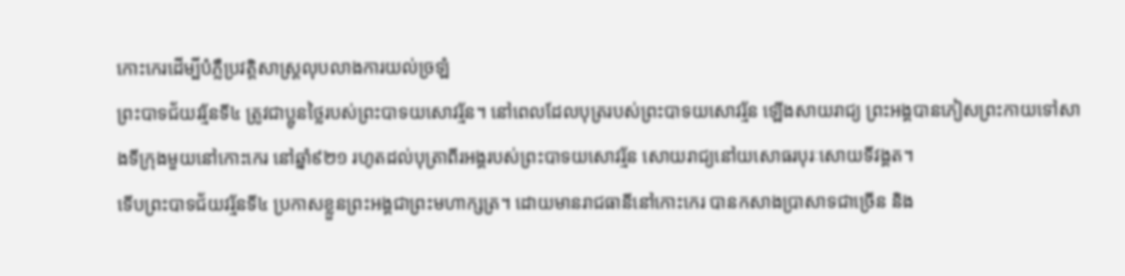កោះកេរដើម្បីបំភ្លឺប្រវត្តិសាស្ត្រលុបលាងការយល់ច្រឡំ
ព្រះបាទជ័យវរ្ម័នទី៤ ត្រូវជាប្អូនថ្លៃរបស់ព្រះបាទយសោវរ្ម័ន។ នៅពេលដែលបុត្ររបស់ព្រះបាទយសោវរ្ម័ន ឡើងសាយរាជ្យ ព្រះអង្គបានភៀសព្រះកាយទៅសាងទីក្រុងមួយនៅកោះកេរ នៅឆ្នាំ៩២១ រហូតដល់បុត្រាពីរអង្គរបស់ព្រះបាទយសោវរ្ម័ន សោយរាជ្យនៅយសោធរបុរៈសោយទីវង្គត។
ទើបព្រះបាទជ័យវរ្ម័នទី៤ ប្រកាសខ្លួនព្រះអង្គជាព្រះមហាក្សត្រ។ ដោយមានរាជធានីនៅកោះកេរ បានកសាងប្រាសាទជាច្រើន និង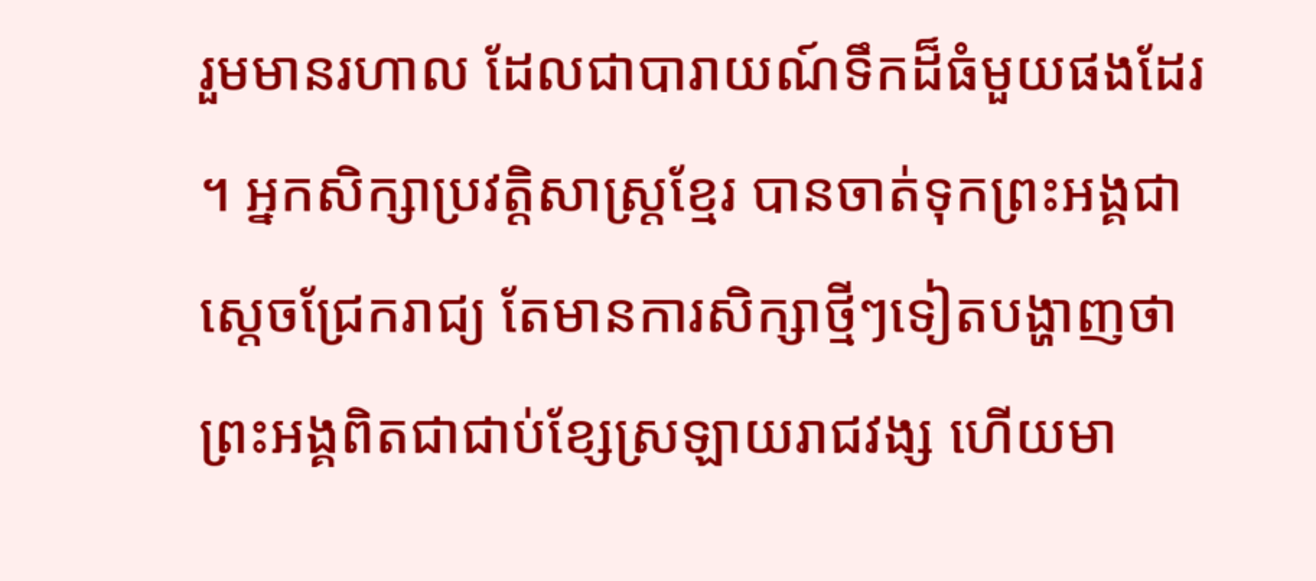រួមមានរហាល ដែលជាបារាយណ៍ទឹកដ៏ធំមួយផងដែរ។ អ្នកសិក្សាប្រវត្តិសាស្ត្រខ្មែរ បានចាត់ទុកព្រះអង្គជាស្តេចជ្រែករាជ្យ តែមានការសិក្សាថ្មីៗទៀតបង្ហាញថាព្រះអង្គពិតជាជាប់ខ្សែស្រឡាយរាជវង្ស ហើយមា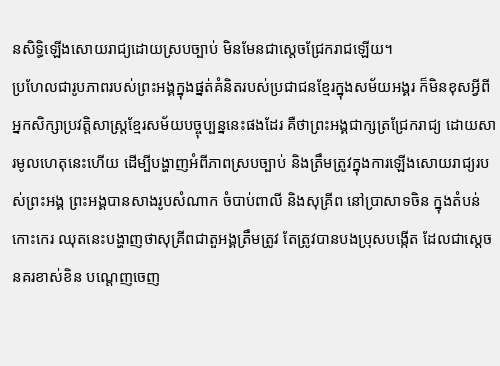នសិទ្ធិឡើងសោយរាជ្យដោយស្របច្បាប់ មិនមែនជាស្តេចជ្រែករាជឡើយ។
ប្រហែលជារូបភាពរបស់ព្រះអង្គក្នុងផ្នត់គំនិតរបស់ប្រជាជនខ្មែរក្នុងសម័យអង្គរ ក៏មិនខុសអ្វីពីអ្នកសិក្សាប្រវត្តិសាស្ត្រខ្មែរសម័យបច្ចុប្បន្ននេះផងដែរ គឺថាព្រះអង្គជាក្សត្រជ្រែករាជ្យ ដោយសារមូលហេតុនេះហើយ ដើម្បីបង្ហាញអំពីភាពស្របច្បាប់ និងត្រឹមត្រូវក្នុងការឡើងសោយរាជ្យរបស់ព្រះអង្គ ព្រះអង្គបានសាងរូបសំណាក ចំបាប់ពាលី និងសុគ្រីព នៅប្រាសាទចិន ក្នុងតំបន់កោះកេរ ឈុតនេះបង្ហាញថាសុគ្រីពជាតួអង្គត្រឹមត្រូវ តែត្រូវបានបងប្រុសបង្កើត ដែលជាស្តេចនគរខាស់ខិន បណ្តេញចេញ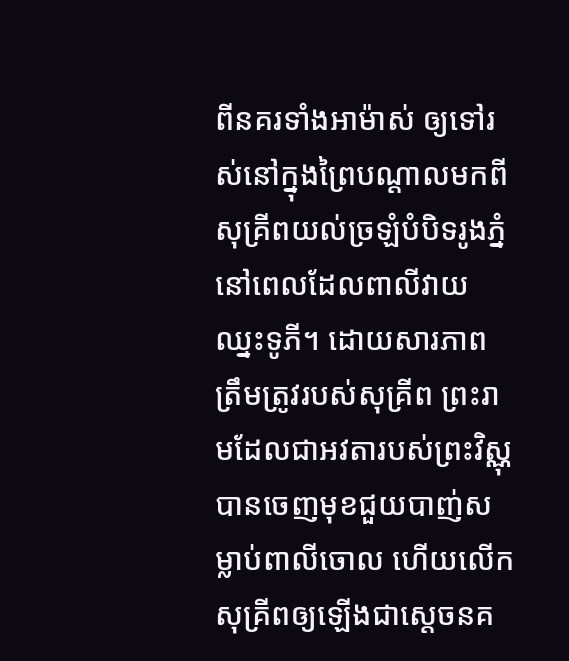ពីនគរទាំងអាម៉ាស់ ឲ្យទៅរស់នៅក្នុងព្រៃបណ្តាលមកពីសុគ្រីពយល់ច្រឡំបំបិទរូងភ្នំ នៅពេលដែលពាលីវាយឈ្នះទូភី។ ដោយសារភាពត្រឹមត្រូវរបស់សុគ្រីព ព្រះរាមដែលជាអវតារបស់ព្រះវិស្ណុបានចេញមុខជួយបាញ់សម្លាប់ពាលីចោល ហើយលើកសុគ្រីពឲ្យឡើងជាស្តេចនគ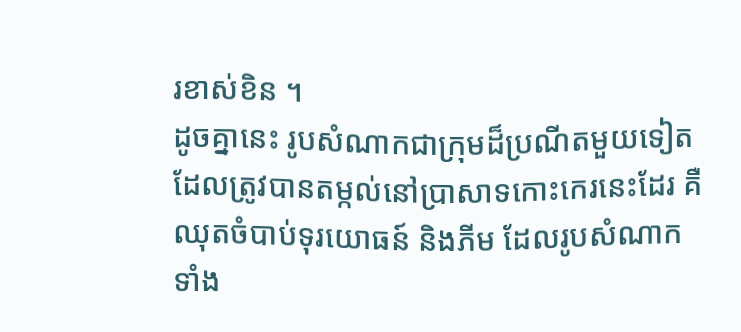រខាស់ខិន ។
ដូចគ្នានេះ រូបសំណាកជាក្រុមដ៏ប្រណីតមួយទៀត ដែលត្រូវបានតម្កល់នៅប្រាសាទកោះកេរនេះដែរ គឺឈុតចំបាប់ទុរយោធន៍ និងភីម ដែលរូបសំណាកទាំង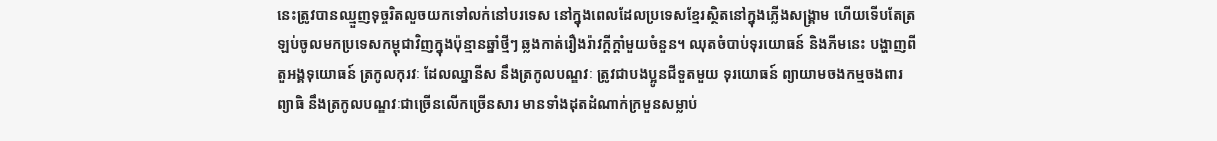នេះត្រូវបានឈ្មួញទុច្ចរិតលួចយកទៅលក់នៅបរទេស នៅក្នុងពេលដែលប្រទេសខ្មែរស្ថិតនៅក្នុងភ្លើងសង្គ្រាម ហើយទើបតែត្រឡប់ចូលមកប្រទេសកម្ពុជាវិញក្នុងប៉ុន្មានឆ្នាំថ្មីៗ ឆ្លងកាត់រឿងរ៉ាវក្តីក្តាំមួយចំនួន។ ឈុតចំបាប់ទុរយោធន៍ និងភីមនេះ បង្ហាញពីតួអង្គទុយោធន៍ ត្រកូលកុរវៈ ដែលឈ្នានីស នឹងត្រកូលបណ្ឌវៈ ត្រូវជាបងប្អូនជីទួតមួយ ទុរយោធន៍ ព្យាយាមចងកម្មចងពារព្យាធិ នឹងត្រកូលបណ្ឌវៈជាច្រើនលើកច្រើនសារ មានទាំងដុតដំណាក់ក្រមួនសម្លាប់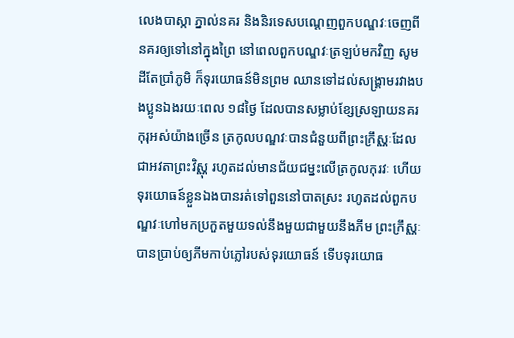លេងបាស្កា ភ្នាល់នគរ និងនិរទេសបណ្តេញពួកបណ្ឌវៈចេញពីនគរឲ្យទៅនៅក្នុងព្រៃ នៅពេលពួកបណ្ឌវៈត្រឡប់មកវិញ សូមដីតែប្រាំភូមិ ក៏ទុរយោធន៍មិនព្រម ឈានទៅដល់សង្គ្រាមរវាងបងប្អូនឯងរយៈពេល ១៨ថ្ងៃ ដែលបានសម្លាប់ខ្សែស្រឡាយនគរកុរុអស់យ៉ាងច្រើន ត្រកូលបណ្ឌវៈបានជំនួយពីព្រះក្រឹស្ណៈដែលជាអវតាព្រះវិស្ណុ រហូតដល់មានជ័យជម្នះលើត្រកូលកុរវៈ ហើយទុរយោធន៍ខ្លួនឯងបានរត់ទៅពួននៅបាតស្រះ រហូតដល់ពួកបណ្ឌវៈហៅមកប្រកួតមួយទល់នឹងមួយជាមួយនឹងភីម ព្រះក្រឹស្ណៈ បានប្រាប់ឲ្យភីមកាប់ភ្លៅរបស់ទុរយោធន៍ ទើបទុរយោធ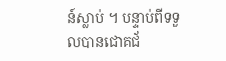ន៍ស្លាប់ ។ បន្ទាប់ពីទទួលបានជោគជ័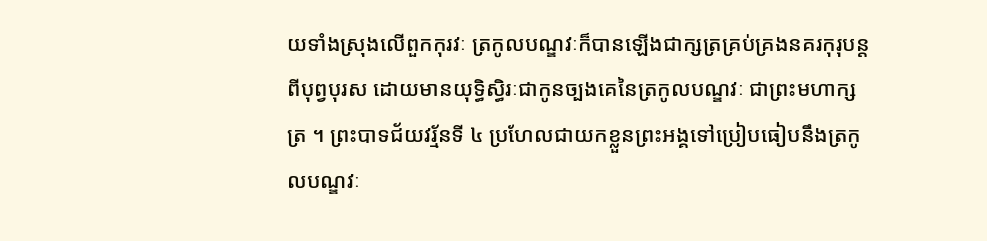យទាំងស្រុងលើពួកកុរវៈ ត្រកូលបណ្ឌវៈក៏បានឡើងជាក្សត្រគ្រប់គ្រងនគរកុរុបន្តពីបុព្វបុរស ដោយមានយុទ្ធិស្ធិរៈជាកូនច្បងគេនៃត្រកូលបណ្ឌវៈ ជាព្រះមហាក្សត្រ ។ ព្រះបាទជ័យវរ្ម័នទី ៤ ប្រហែលជាយកខ្លួនព្រះអង្គទៅប្រៀបធៀបនឹងត្រកូលបណ្ឌវៈ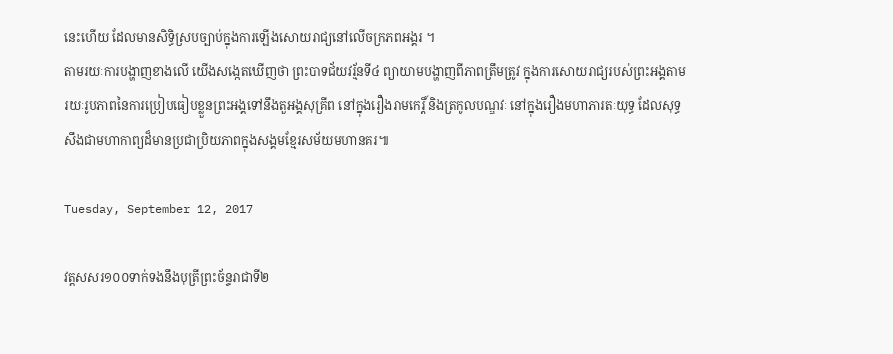នេះហើយ ដែលមានសិទ្ធិស្របច្បាប់ក្នុងការឡើងសោយរាជ្យនៅលើចក្រភពអង្គរ ។
តាមរយៈការបង្ហាញខាងលើ យើងសង្កេតឃើញថា ព្រះបាទជ័យវរ្ម័នទី៤ ព្យាយាមបង្ហាញពីភាពត្រឹមត្រូវ ក្នុងការសោយរាជ្យរបស់ព្រះអង្គតាមរយៈរូបភាពនៃការប្រៀបធៀបខ្លួនព្រះអង្គទៅនឹងតួអង្គសុគ្រីព នៅក្នុងរឿងរាមកេរ្តិ៍ និងត្រកូលបណ្ឌវៈ នៅក្នុងរឿងមហាភារតៈយុទ្ធ ដែលសុទ្ធសឹងជាមហាកាព្យដ៏មានប្រជាប្រិយភាពក្នុងសង្គមខ្មែរសម័យមហានគរ៕

Tuesday, September 12, 2017

វត្តសសរ១០០ទាក់ទងនឹងបុត្រីព្រះច័ន្ទរាជាទី២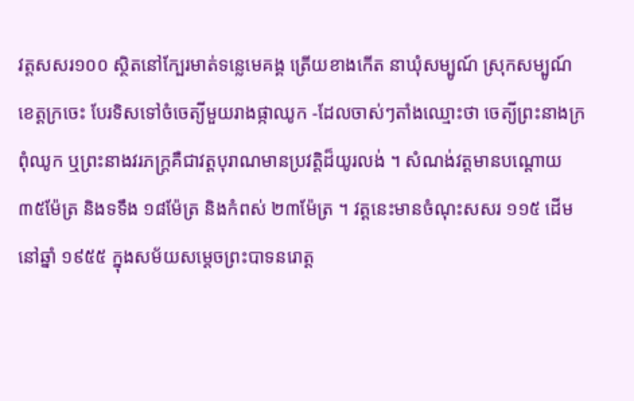វត្តសសរ១០០ ស្ថិតនៅក្បែរមាត់ទន្លេមេគង្គ ត្រើយខាងកើត នាឃុំសម្បូណ៍ ស្រុកសម្បូណ៍ ខេត្តក្រចេះ បែរទិសទៅចំចេត្យីមួយរាងផ្កាឈូក -ដែលចាស់ៗតាំងឈ្មោះថា ចេត្យីព្រះនាងក្រពុំឈូក ឬព្រះនាងវរភក្ត្រគឺជាវត្តបុរាណមានប្រវត្តិដ៏យូរលង់ ។ សំណង់វត្តមានបណ្តោយ ៣៥ម៉ែត្រ និងទទឹង ១៨ម៉ែត្រ និងកំពស់ ២៣ម៉ែត្រ ។ វត្តនេះមានចំណុះសសរ ១១៥ ដើម នៅឆ្នាំ ១៩៥៥ ក្នុងសម័យសម្តេចព្រះបាទនរោត្ត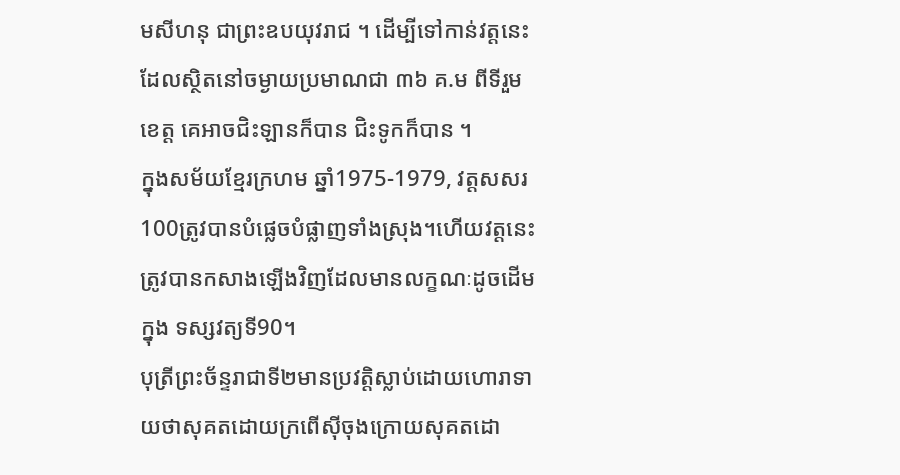មសីហនុ ជាព្រះឧបយុវរាជ ។ ដើម្បីទៅកាន់វត្តនេះ ដែលស្ថិតនៅចម្ងាយប្រមាណជា ៣៦ គ.ម ពីទីរួមខេត្ត គេអាចជិះឡានក៏បាន ជិះទូកក៏បាន ។
ក្នុងសម័យខ្មែរក្រហម ឆ្នាំ1975-1979, វត្តសសរ100ត្រូវបានបំផ្លេចបំផ្លាញទាំងស្រុង។ហើយវត្តនេះត្រូវបានកសាងឡើងវិញដែលមានលក្ខណៈដូចដើមក្នុង ទស្សវត្យទី90។
បុត្រីព្រះច័ន្ទរាជាទី២មានប្រវត្តិស្លាប់ដោយហោរាទាយថាសុគតដោយក្រពើស៊ីចុងក្រោយសុគតដោ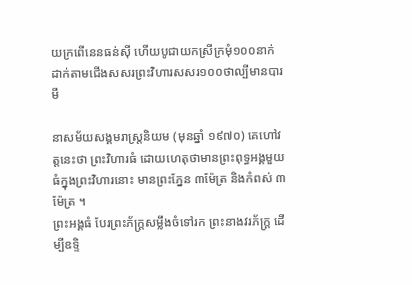យក្រពើនេនធន់ស៊ី ហើយបូជាយកស្រីក្រមុំ១០០នាក់ដាក់តាមជើងសសរព្រះវិហារសសរ១០០ថាល្បីមានបារមី

នាសម័យសង្គមរាស្ត្រនិយម (មុនឆ្នាំ ១៩៧០) គេហៅវត្តនេះថា ព្រះវិហារធំ ដោយហេតុថាមានព្រះពុទ្ធអង្គមួយធំក្នុងព្រះវិហារនោះ មានព្រះភ្នែន ៣ម៉ែត្រ និងកំពស់ ៣ម៉ែត្រ ។
ព្រះអង្គធំ បែរព្រះភ័ក្ត្រសម្លឹងចំទៅរក ព្រះនាងវរភ័ក្ត្រ ដើម្បីឧទ្ទិ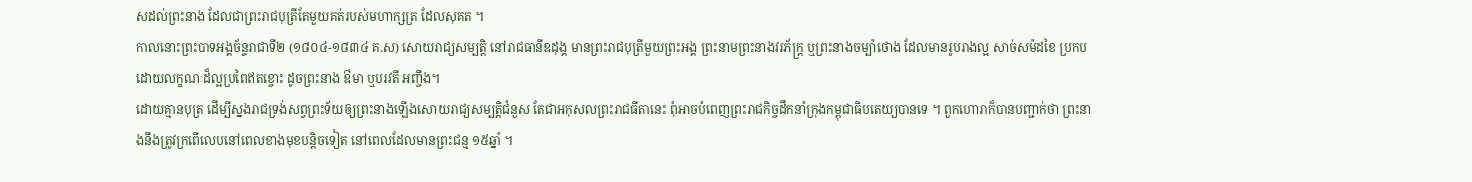សដល់ព្រះនាង ដែលជាព្រះរាជបុត្រីតែមួយគត់របស់មហាក្សត្រ ដែលសុគត ។
កាលនោះព្រះបាទអង្គច័ន្ទរាជាទី២ (១៨០៤-១៨៣៤ គ.ស) សោយរាជ្យសម្បត្តិ នៅរាជធានីឧដុង្គ មានព្រះរាជបុត្រីមួយព្រះអង្គ ព្រះនាមព្រះនាងវរភ័ក្ត្រ ឬព្រះនាងចម្ប៉ាថោង ដែលមានរូបរាងល្អ សាច់សម៉ដខៃ ប្រកបដោយលក្ខណៈដ៏ល្អប្រពៃឥតខ្ចោះ ដូចព្រះនាង ឳមា ឬបរវតី អញ្ចឹង។
ដោយគ្មានបុត្រ ដើម្បីស្នងរាជទ្រង់សព្វព្រះទ័យឲ្យព្រះនាងឡើងសោយរាជ្យសម្បត្តិជំនួស តែជាអកុសលព្រះរាជធីតានេះ ពុំអាចបំពេញព្រះរាជកិច្ចដឹកនាំក្រុងកម្ពុជាធិបតេយ្យបានទេ ។ ពួកហោរាក៏បានបញ្ជាក់ថា ព្រះនាងនឹងត្រូវក្រពើលេបនៅពេលខាងមុខបន្តិចទៀត នៅពេលដែលមានព្រះជន្ម ១៥ឆ្នាំ ។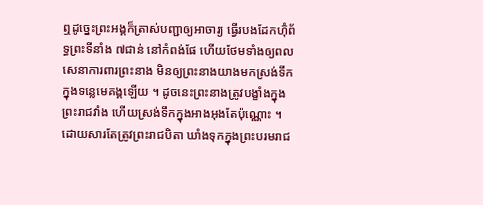ឮដូច្នេះព្រះអង្គក៏ត្រាស់បញ្ជាឲ្យអាចារ្យ ធ្វើរបងដែកហ៊ុំព័ទ្ធព្រះទីនាំង ៧ជាន់ នៅកំពង់ផែ ហើយថែមទាំងឲ្យពលសេនាការពារព្រះនាង មិនឲ្យព្រះនាងយាងមកស្រង់ទឹកក្នុងទន្លេមេគង្គឡើយ ។ ដូចនេះព្រះនាងត្រូវបង្ខាំងក្នុងព្រះរាជវាំង ហើយស្រង់ទឹកក្នុងអាងអុងតែប៉ុណ្ណោះ ។
ដោយសារតែត្រូវព្រះរាជបិតា ឃាំងទុកក្នុងព្រះបរមរាជ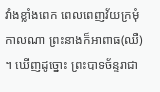វាំងខ្លាំងពេក ពេលពេញវ័យក្រមុំកាលណា ព្រះនាងក៏អាពាធ(ឈឺ) ។ ឃើញដូច្នោះ ព្រះបាទច័ន្ទរាជា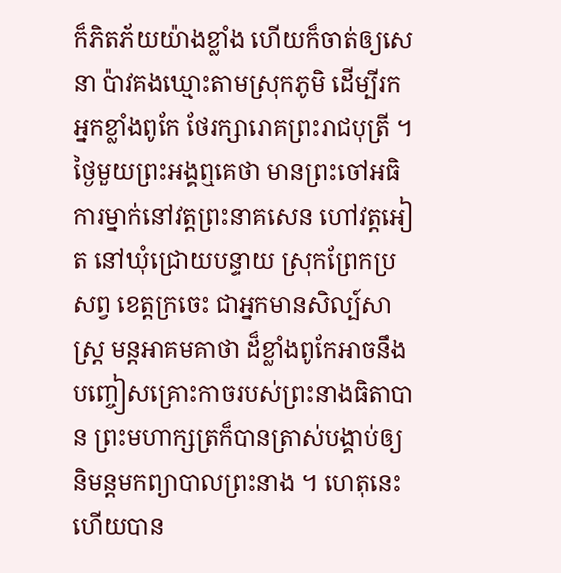ក៏ភិតភ័យយ៉ាងខ្លាំង ហើយក៏ចាត់ឲ្យសេនា ប៉ាវគងឃ្មោះតាមស្រុកភូមិ ដើម្បីរកអ្នកខ្លាំងពូកែ ថែរក្សារោគព្រះរាជបុត្រី ។
ថ្ងៃមួយព្រះអង្គឮគេថា មានព្រះចៅអធិការម្នាក់នៅវត្តព្រះនាគសេន ហៅវត្តអៀត នៅឃុំជ្រោយបន្ទាយ ស្រុកព្រែកប្រសព្វ ខេត្តក្រចេះ ជាអ្នកមានសិល្ប៍សាស្ត្រ មន្តអាគមគាថា ដ៏ខ្លាំងពូកែអាចនឹងបញ្ចៀសគ្រោះកាចរបស់ព្រះនាងធិតាបាន ព្រះមហាក្សត្រក៏បានត្រាស់បង្គាប់ឲ្យនិមន្តមកព្យាបាលព្រះនាង ។ ហេតុនេះហើយបាន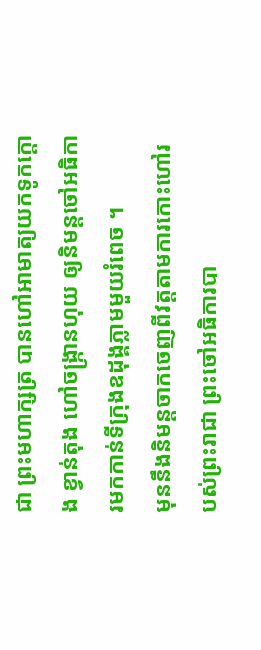ជា ព្រះមហាក្សត្រ បានហៅអាមាត្យយកទូកក្តោង ខ្វាន់តុង ហៅចង្ក្រានហុយ ឲ្យនិមន្តចៅអធិការមកកាន់ទីក្រុងឧដុង្គភ្លាមមួយរំពេច ។
មុននឹងនិមន្តចាកចេញពីវត្តតាមការកោះហៅរបស់ព្រះរាជា ព្រះចៅអធិការបា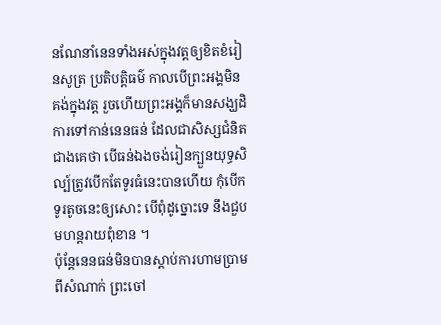នណែនាំនេនទាំងអស់ក្នុងវត្តឲ្យខិតខំរៀនសូត្រ ប្រតិបត្តិធម៌ កាលបើព្រះអង្គមិនគង់ក្នុងវត្ត រួចហើយព្រះអង្គក៏មានសង្ឃដិការទៅកាន់នេនធន់ ដែលជាសិស្សជំនិតជាងគេថា បើធន់ឯងចង់រៀនក្បួនយុទ្ធសិល្ប៍ត្រូវបើកតែទូរធំនេះបានហើយ កុំបើកទូរតូចនេះឲ្យសោះ បើពុំដូច្នោះទេ នឹងជួបមហន្តរាយពុំខាន ។
ប៉ុន្តែនេនធន់មិនបានស្តាប់ការហាមប្រាមពីសំណាក់ ព្រះចៅ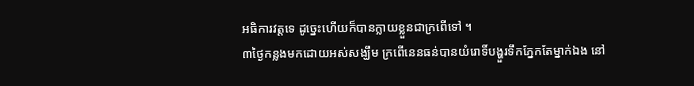អធិការវត្តទេ ដូច្នេះហើយក៏បានក្លាយខ្លួនជាក្រពើទៅ ។
៣ថ្ងៃកន្លងមកដោយអស់សង្ឃឹម ក្រពើនេនធន់បានយំរោទិ៍បង្ហួរទឹកភ្នែកតែម្នាក់ឯង នៅ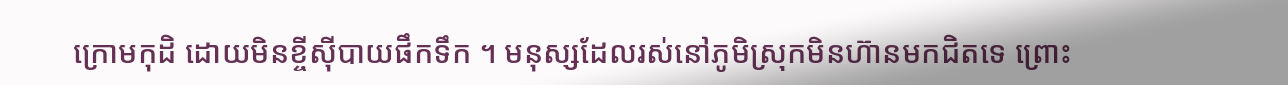ក្រោមកុដិ ដោយមិនខ្ចីស៊ីបាយផឹកទឹក ។ មនុស្សដែលរស់នៅភូមិស្រុកមិនហ៊ានមកជិតទេ ព្រោះ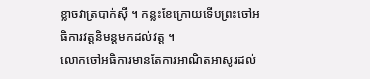ខ្លាចវាត្របាក់ស៊ី ។ កន្លះខែក្រោយទើបព្រះចៅអធិការវត្តនិមន្តមកដល់វត្ត ។
លោកចៅអធិការមានតែការអាណិតអាសូរដល់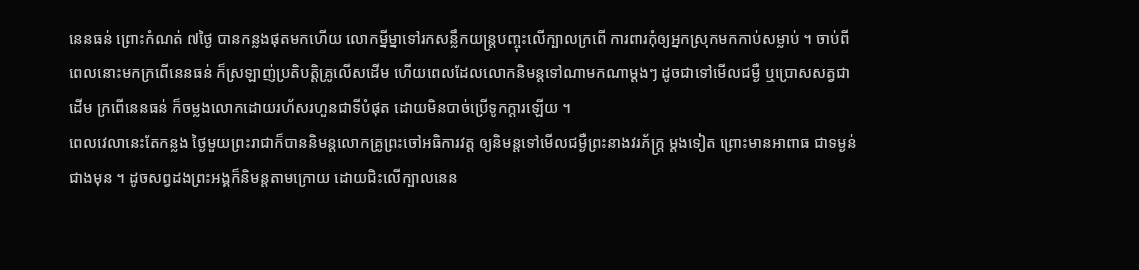នេនធន់ ព្រោះកំណត់ ៧ថ្ងៃ បានកន្លងផុតមកហើយ លោកម្នីម្នាទៅរកសន្លឹកយន្ត្របញ្ចុះលើក្បាលក្រពើ ការពារកុំឲ្យអ្នកស្រុកមកកាប់សម្លាប់ ។ ចាប់ពីពេលនោះមកក្រពើនេនធន់ ក៏ស្រឡាញ់ប្រតិបត្តិគ្រូលើសដើម ហើយពេលដែលលោកនិមន្តទៅណាមកណាម្តងៗ ដូចជាទៅមើលជម្ងឺ ឬប្រោសសត្វជាដើម ក្រពើនេនធន់ ក៏ចម្លងលោកដោយរហ័សរហួនជាទីបំផុត ដោយមិនបាច់ប្រើទូកក្តារឡើយ ។
ពេលវេលានេះតែកន្លង ថ្ងៃមួយព្រះរាជាក៏បាននិមន្តលោកគ្រូព្រះចៅអធិការវត្ត ឲ្យនិមន្តទៅមើលជម្ងឺព្រះនាងវរភ័ក្ត្រ ម្តងទៀត ព្រោះមានអាពាធ ជាទម្ងន់ជាងមុន ។ ដូចសព្វដងព្រះអង្គក៏និមន្តតាមក្រោយ ដោយជិះលើក្បាលនេន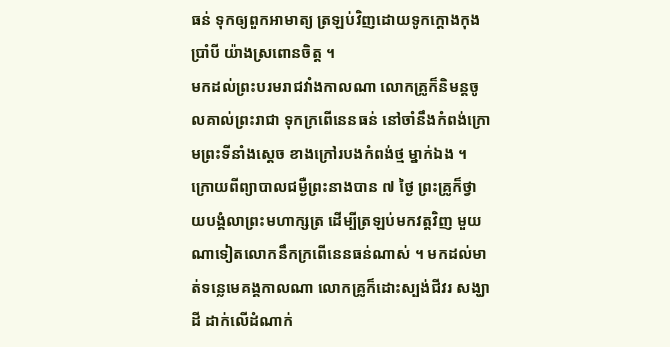ធន់ ទុកឲ្យពួកអាមាត្យ ត្រឡប់វិញដោយទូកក្តោងកុងប្រាំបី យ៉ាងស្រពោនចិត្ត ។
មកដល់ព្រះបរមរាជវាំងកាលណា លោកគ្រូក៏និមន្តចូលគាល់ព្រះរាជា ទុកក្រពើនេនធន់ នៅចាំនឹងកំពង់ក្រោមព្រះទីនាំងស្តេច ខាងក្រៅរបងកំពង់ថ្ម ម្នាក់ឯង ។ ក្រោយពីព្យាបាលជម្ងឺព្រះនាងបាន ៧ ថ្ងៃ ព្រះគ្រូក៏ថ្វាយបង្គំលាព្រះមហាក្សត្រ ដើម្បីត្រឡប់មកវត្តវិញ មួយណាទៀតលោកនឹកក្រពើនេនធន់ណាស់ ។ មកដល់មាត់ទន្លេមេគង្គកាលណា លោកគ្រូក៏ដោះស្បង់ជីវរ សង្ឃាដី ដាក់លើដំណាក់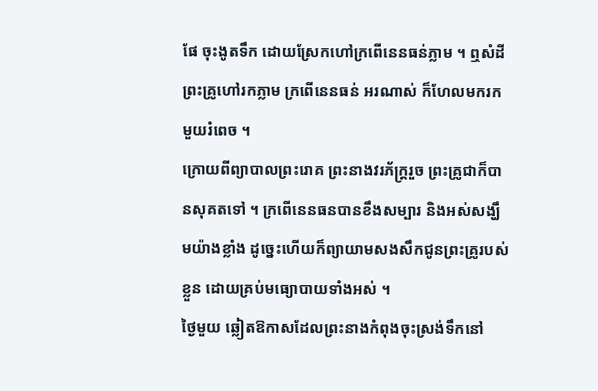ផែ ចុះងូតទឹក ដោយស្រែកហៅក្រពើនេនធន់ភ្លាម ។ ឮសំដីព្រះគ្រូហៅរកភ្លាម ក្រពើនេនធន់ អរណាស់ ក៏ហែលមករកមួយរំពេច ។
ក្រោយពីព្យាបាលព្រះរោគ ព្រះនាងវរភ័ក្ត្ររួច ព្រះគ្រូជាក៏បានសុគតទៅ ។ ក្រពើនេនធនបានខឹងសម្បារ និងអស់សង្ឃឹមយ៉ាងខ្លាំង ដូច្នេះហើយក៏ព្យាយាមសងសឹកជូនព្រះគ្រូរបស់ខ្លួន ដោយគ្រប់មធ្យោបាយទាំងអស់ ។
ថ្ងៃមួយ ឆ្លៀតឱកាសដែលព្រះនាងកំពុងចុះស្រង់ទឹកនៅ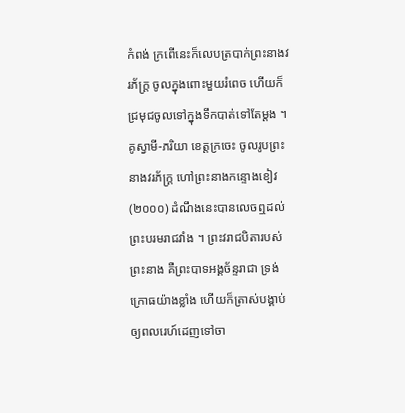កំពង់ ក្រពើនេះក៏លេបត្របាក់ព្រះនាងវរភ័ក្ត្រ ចូលក្នុងពោះមួយរំពេច ហើយក៏ជ្រមុជចូលទៅក្នុងទឹកបាត់ទៅតែម្តង ។
គូស្វាមី-ភរិយា ខេត្តក្រចេះ ចូលរូបព្រះនាងវរភ័ក្ត្រ ហៅព្រះនាងកន្ទោងខៀវ (២០០០) ដំណឹងនេះបានលេចឮដល់ព្រះបរមរាជវាំង ។ ព្រះវរាជបិតារបស់ព្រះនាង គឺព្រះបាទអង្គច័ន្ទរាជា ទ្រង់ក្រោធយ៉ាងខ្លាំង ហើយក៏ត្រាស់បង្គាប់ឲ្យពលរេហ៍ដេញទៅចា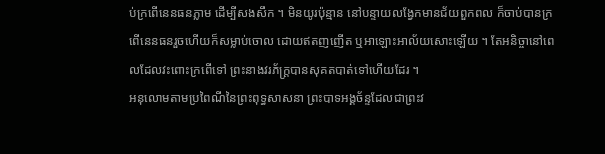ប់ក្រពើនេនធនភ្លាម ដើម្បីសងសឹក ។ មិនយូរប៉ុន្មាន នៅបន្ទាយលង្វែកមានជ័យពួកពល ក៏ចាប់បានក្រពើនេនធនរួចហើយក៏សម្លាប់ចោល ដោយឥតញញើត ឬអាឡោះអាល័យសោះឡើយ ។ តែអនិច្ចានៅពេលដែលវះពោះក្រពើទៅ ព្រះនាងវរភ័ក្ត្របានសុគតបាត់ទៅហើយដែរ ។
អនុលោមតាមប្រពៃណីនៃព្រះពុទ្ធសាសនា ព្រះបាទអង្គច័ន្ទដែលជាព្រះវ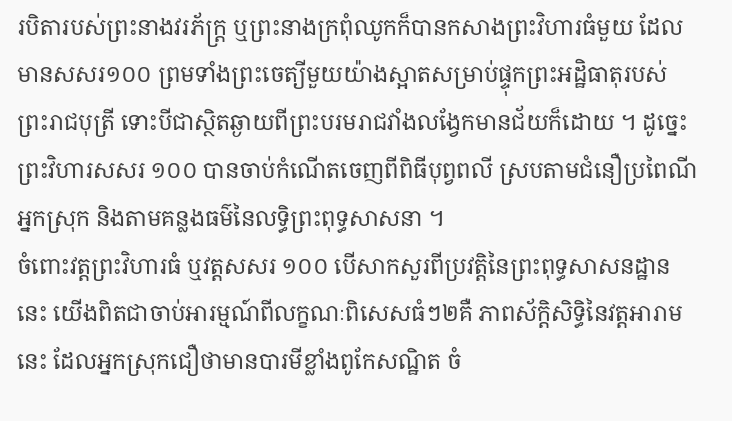របិតារបស់ព្រះនាងវរភ័ក្ត្រ ឬព្រះនាងក្រពុំឈូកក៏បានកសាងព្រះវិហារធំមួយ ដែលមានសសរ១០០ ព្រមទាំងព្រះចេត្យីមួយយ៉ាងស្អាតសម្រាប់ផ្ទុកព្រះអដ្ឋិធាតុរបស់ព្រះរាជបុត្រី ទោះបីជាស្ថិតឆ្ងាយពីព្រះបរមរាជវាំងលង្វែកមានជ័យក៏ដោយ ។ ដូច្នេះព្រះវិហារសសរ ១០០ បានចាប់កំណើតចេញពីពិធីបុព្វពលី ស្របតាមជំនឿប្រពៃណីអ្នកស្រុក និងតាមគន្លងធម៌នៃលទ្ធិព្រះពុទ្ធសាសនា ។
ចំពោះវត្តព្រះវិហារធំ ឬវត្តសសរ ១០០ បើសាកសួរពីប្រវត្តិនៃព្រះពុទ្ធសាសនដ្ឋាននេះ យើងពិតជាចាប់អារម្មណ៍ពីលក្ខណៈពិសេសធំៗ២គឺ ភាពស័ក្តិសិទ្ធិនៃវត្តអារាមនេះ ដែលអ្នកស្រុកជឿថាមានបារមីខ្លាំងពូកែសណ្ឋិត ចំ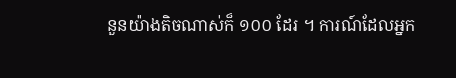នួនយ៉ាងតិចណាស់ក៏ ១០០ ដែរ ។ ការណ៍ដែលអ្នក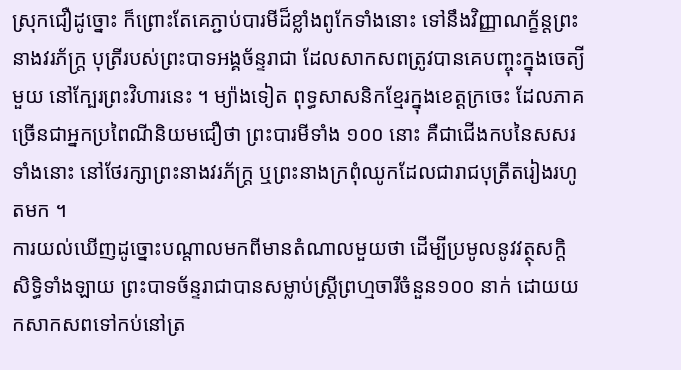ស្រុកជឿដូច្នោះ ក៏ព្រោះតែគេភ្ជាប់បារមីដ៏ខ្លាំងពូកែទាំងនោះ ទៅនឹងវិញ្ញាណក្ខ័ន្តព្រះនាងវរភ័ក្ត្រ បុត្រីរបស់ព្រះបាទអង្គច័ន្ទរាជា ដែលសាកសពត្រូវបានគេបញ្ចុះក្នុងចេត្យីមួយ នៅក្បែរព្រះវិហារនេះ ។ ម្យ៉ាងទៀត ពុទ្ធសាសនិកខ្មែរក្នុងខេត្តក្រចេះ ដែលភាគច្រើនជាអ្នកប្រពៃណីនិយមជឿថា ព្រះបារមីទាំង ១០០ នោះ គឺជាជើងកបនៃសសរទាំងនោះ នៅថែរក្សាព្រះនាងវរភ័ក្ត្រ ឬព្រះនាងក្រពុំឈូកដែលជារាជបុត្រីតរៀងរហូតមក ។
ការយល់ឃើញដូច្នោះបណ្តាលមកពីមានតំណាលមួយថា ដើម្បីប្រមូលនូវវត្ថុសក្តិសិទ្ធិទាំងឡាយ ព្រះបាទច័ន្ទរាជាបានសម្លាប់ស្ត្រីព្រហ្មចារីចំនួន១០០ នាក់ ដោយយកសាកសពទៅកប់នៅត្រ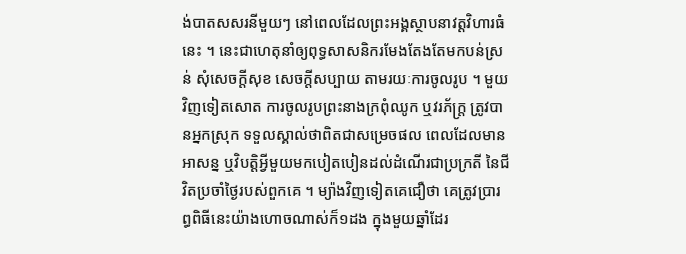ង់បាតសសរនីមួយៗ នៅពេលដែលព្រះអង្គស្ថាបនាវត្តវិហារធំនេះ ។ នេះជាហេតុនាំឲ្យពុទ្ធសាសនិករមែងតែងតែមកបន់ស្រន់ សុំសេចក្តីសុខ សេចក្តីសប្បាយ តាមរយៈការចូលរូប ។ មួយវិញទៀតសោត ការចូលរូបព្រះនាងក្រពុំឈូក ឬវរភ័ក្ត្រ ត្រូវបានអ្នកស្រុក ទទួលស្គាល់ថាពិតជាសម្រេចផល ពេលដែលមានអាសន្ន ឬវិបត្តិអ្វីមួយមកបៀតបៀនដល់ដំណើរជាប្រក្រតី នៃជីវិតប្រចាំថ្ងៃរបស់ពួកគេ ។ ម្យ៉ាងវិញទៀតគេជឿថា គេត្រូវប្រារព្ធពិធីនេះយ៉ាងហោចណាស់ក៏១ដង ក្នុងមួយឆ្នាំដែរ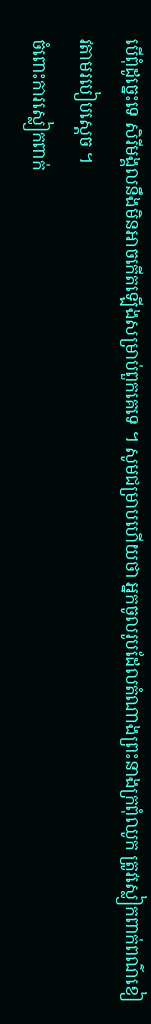បើពុំដូច្នេះទេ សិរីមង្គលនឹងមិនអាចកើតឡើងសម្រាប់ពួកគេទេ ។ សូមជម្រាបហើយថា អ្នកចូលរូបដែលតំណាងព្រះនាងក្រពុំឈូក ត្រូវស្លៀកពាក់ពណ៌ខៀវតាមរបៀបស្តេច ។
ចំពោះការស្លៀកពាក់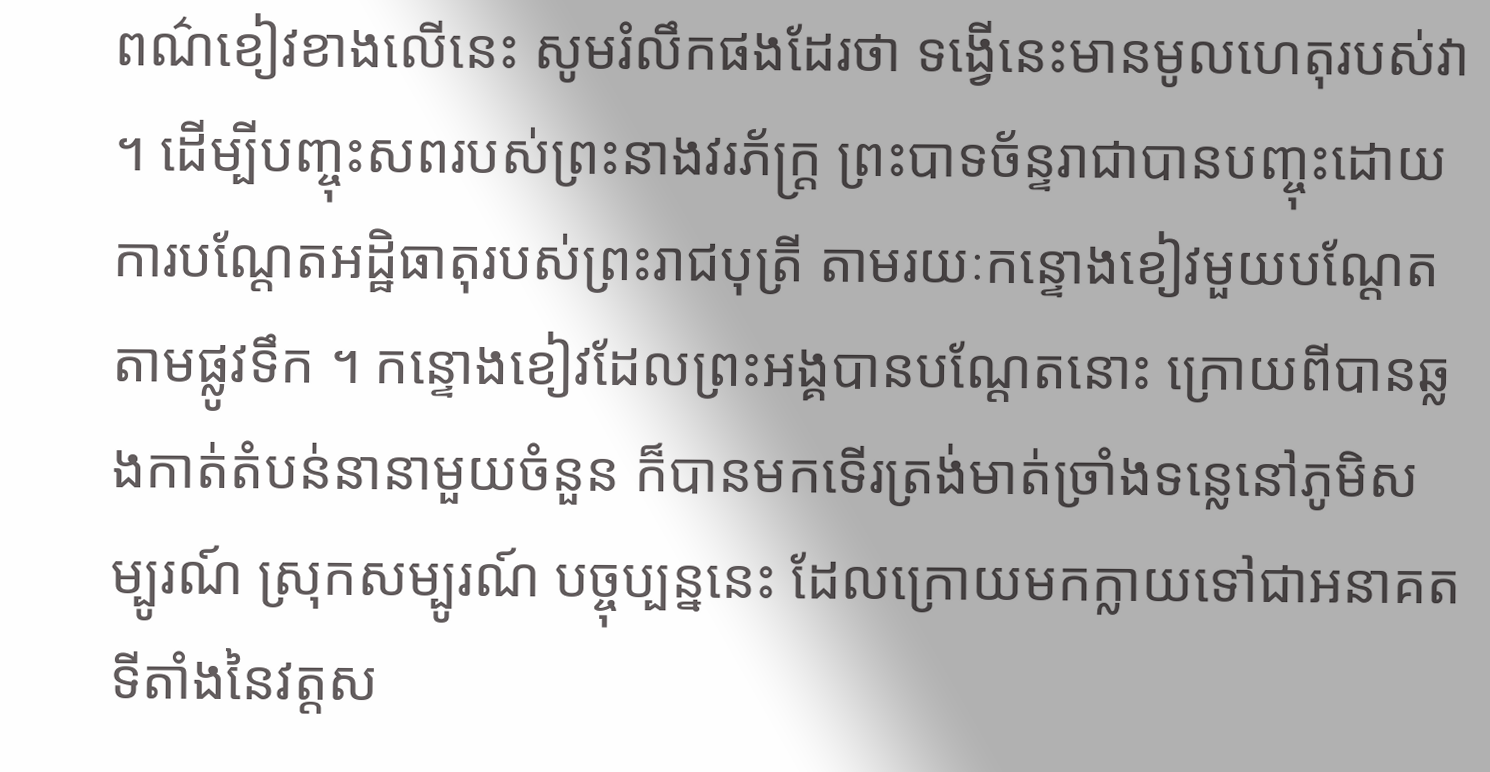ពណ៌ខៀវខាងលើនេះ សូមរំលឹកផងដែរថា ទង្វើនេះមានមូលហេតុរបស់វា។ ដើម្បីបញ្ចុះសពរបស់ព្រះនាងវរភ័ក្ត្រ ព្រះបាទច័ន្ទរាជាបានបញ្ចុះដោយការបណ្តែតអដ្ឋិធាតុរបស់ព្រះរាជបុត្រី តាមរយៈកន្ទោងខៀវមួយបណ្ដែតតាមផ្លូវទឹក ។ កន្ទោងខៀវដែលព្រះអង្គបានបណ្តែតនោះ ក្រោយពីបានឆ្លងកាត់តំបន់នានាមួយចំនួន ក៏បានមកទើរត្រង់មាត់ច្រាំងទន្លេនៅភូមិសម្បូរណ៍ ស្រុកសម្បូរណ៍ បច្ចុប្បន្ននេះ ដែលក្រោយមកក្លាយទៅជាអនាគតទីតាំងនៃវត្តស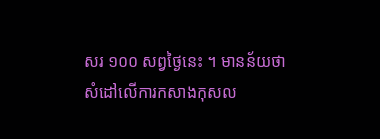សរ ១០០ សព្វថ្ងៃនេះ ។ មានន័យថា សំដៅលើការកសាងកុសល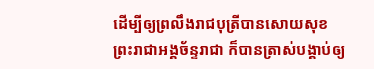ដើម្បីឲ្យព្រលឹងរាជបុត្រីបានសោយសុខ ព្រះរាជាអង្គច័ន្ទរាជា ក៏បានត្រាស់បង្គាប់ឲ្យ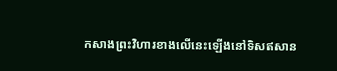កសាងព្រះវិហារខាងលើនេះឡើងនៅទិសឥសាន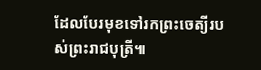ដែលបែរមុខទៅរកព្រះចេត្យីរបស់ព្រះរាជបុត្រី៕